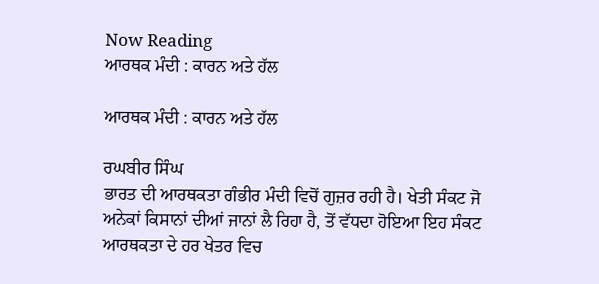Now Reading
ਆਰਥਕ ਮੰਦੀ : ਕਾਰਨ ਅਤੇ ਹੱਲ

ਆਰਥਕ ਮੰਦੀ : ਕਾਰਨ ਅਤੇ ਹੱਲ

ਰਘਬੀਰ ਸਿੰਘ
ਭਾਰਤ ਦੀ ਆਰਥਕਤਾ ਗੰਭੀਰ ਮੰਦੀ ਵਿਚੋਂ ਗੁਜ਼ਰ ਰਹੀ ਹੈ। ਖੇਤੀ ਸੰਕਟ ਜੋ ਅਨੇਕਾਂ ਕਿਸਾਨਾਂ ਦੀਆਂ ਜਾਨਾਂ ਲੈ ਰਿਹਾ ਹੈ, ਤੋਂ ਵੱਧਦਾ ਹੋਇਆ ਇਹ ਸੰਕਟ ਆਰਥਕਤਾ ਦੇ ਹਰ ਖੇਤਰ ਵਿਚ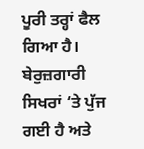ਪੂਰੀ ਤਰ੍ਹਾਂ ਫੈਲ ਗਿਆ ਹੈ। ਬੇਰੁਜ਼ਗਾਰੀ ਸਿਖਰਾਂ ‘ਤੇ ਪੁੱਜ ਗਈ ਹੈ ਅਤੇ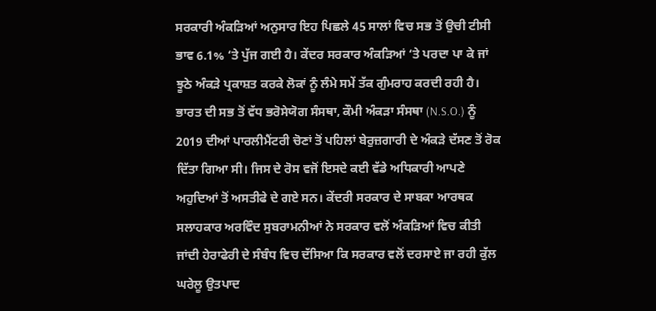ਸਰਕਾਰੀ ਅੰਕੜਿਆਂ ਅਨੁਸਾਰ ਇਹ ਪਿਛਲੇ 45 ਸਾਲਾਂ ਵਿਚ ਸਭ ਤੋਂ ਉਚੀ ਟੀਸੀ ਭਾਵ 6.1% ‘ਤੇ ਪੁੱਜ ਗਈ ਹੈ। ਕੇਂਦਰ ਸਰਕਾਰ ਅੰਕੜਿਆਂ ‘ਤੇ ਪਰਦਾ ਪਾ ਕੇ ਜਾਂ ਝੂਠੇ ਅੰਕੜੇ ਪ੍ਰਕਾਸ਼ਤ ਕਰਕੇ ਲੋਕਾਂ ਨੂੰ ਲੰਮੇ ਸਮੇਂ ਤੱਕ ਗੁੰਮਰਾਹ ਕਰਦੀ ਰਹੀ ਹੈ। ਭਾਰਤ ਦੀ ਸਭ ਤੋਂ ਵੱਧ ਭਰੋਸੇਯੋਗ ਸੰਸਥਾ, ਕੌਮੀ ਅੰਕੜਾ ਸੰਸਥਾ (N.S.O.) ਨੂੰ 2019 ਦੀਆਂ ਪਾਰਲੀਮੈਂਟਰੀ ਚੋਣਾਂ ਤੋਂ ਪਹਿਲਾਂ ਬੇਰੁਜ਼ਗਾਰੀ ਦੇ ਅੰਕੜੇ ਦੱਸਣ ਤੋਂ ਰੋਕ ਦਿੱਤਾ ਗਿਆ ਸੀ। ਜਿਸ ਦੇ ਰੋਸ ਵਜੋਂ ਇਸਦੇ ਕਈ ਵੱਡੇ ਅਧਿਕਾਰੀ ਆਪਣੇ ਅਹੁਦਿਆਂ ਤੋਂ ਅਸਤੀਫੇ ਦੇ ਗਏ ਸਨ। ਕੇਂਦਰੀ ਸਰਕਾਰ ਦੇ ਸਾਬਕਾ ਆਰਥਕ ਸਲਾਹਕਾਰ ਅਰਵਿੰਦ ਸੁਬਰਾਮਨੀਆਂ ਨੇ ਸਰਕਾਰ ਵਲੋਂ ਅੰਕੜਿਆਂ ਵਿਚ ਕੀਤੀ ਜਾਂਦੀ ਹੇਰਾਫੇਰੀ ਦੇ ਸੰਬੰਧ ਵਿਚ ਦੱਸਿਆ ਕਿ ਸਰਕਾਰ ਵਲੋਂ ਦਰਸਾਏ ਜਾ ਰਹੀ ਕੁੱਲ ਘਰੇਲੂ ਉਤਪਾਦ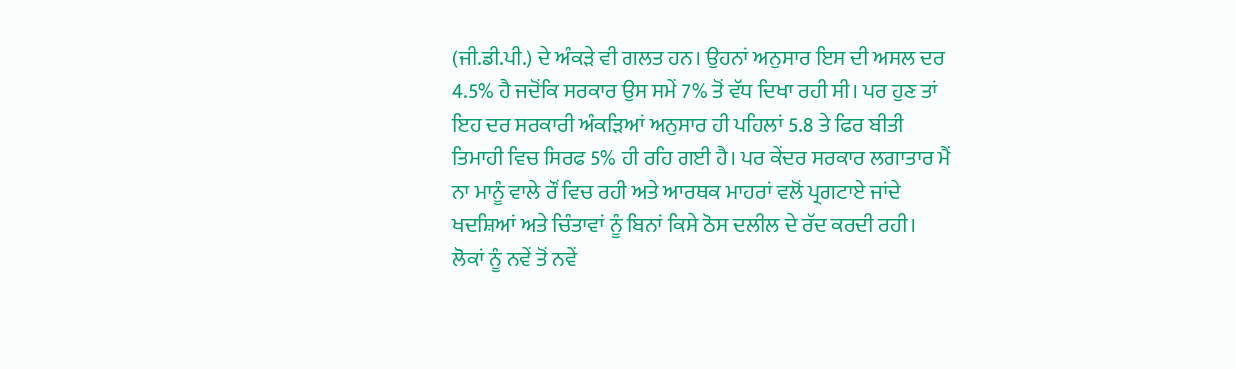(ਜੀ.ਡੀ.ਪੀ.) ਦੇ ਅੰਕੜੇ ਵੀ ਗਲਤ ਹਨ। ਉਹਨਾਂ ਅਨੁਸਾਰ ਇਸ ਦੀ ਅਸਲ ਦਰ 4.5% ਹੈ ਜਦੋਂਕਿ ਸਰਕਾਰ ਉਸ ਸਮੇਂ 7% ਤੋਂ ਵੱਧ ਦਿਖਾ ਰਹੀ ਸੀ। ਪਰ ਹੁਣ ਤਾਂ ਇਹ ਦਰ ਸਰਕਾਰੀ ਅੰਕੜਿਆਂ ਅਨੁਸਾਰ ਹੀ ਪਹਿਲਾਂ 5.8 ਤੇ ਫਿਰ ਬੀਤੀ ਤਿਮਾਹੀ ਵਿਚ ਸਿਰਫ 5% ਹੀ ਰਹਿ ਗਈ ਹੈ। ਪਰ ਕੇਂਦਰ ਸਰਕਾਰ ਲਗਾਤਾਰ ਮੈਂ ਨਾ ਮਾਨੂੰ ਵਾਲੇ ਰੌਂ ਵਿਚ ਰਹੀ ਅਤੇ ਆਰਥਕ ਮਾਹਰਾਂ ਵਲੋਂ ਪ੍ਰਗਟਾਏ ਜਾਂਦੇ ਖਦਸ਼ਿਆਂ ਅਤੇ ਚਿੰਤਾਵਾਂ ਨੂੰ ਬਿਨਾਂ ਕਿਸੇ ਠੋਸ ਦਲੀਲ ਦੇ ਰੱਦ ਕਰਦੀ ਰਹੀ। ਲੋਕਾਂ ਨੂੰ ਨਵੇਂ ਤੋਂ ਨਵੇਂ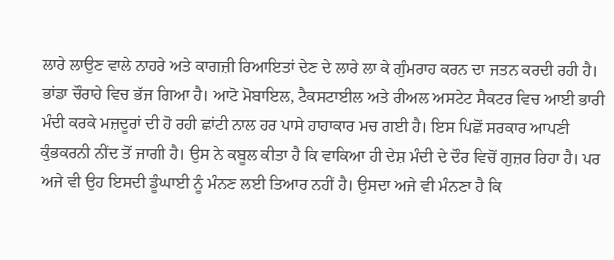ਲਾਰੇ ਲਾਉਣ ਵਾਲੇ ਨਾਹਰੇ ਅਤੇ ਕਾਗਜ਼ੀ ਰਿਆਇਤਾਂ ਦੇਣ ਦੇ ਲਾਰੇ ਲਾ ਕੇ ਗੁੰਮਰਾਹ ਕਰਨ ਦਾ ਜਤਨ ਕਰਦੀ ਰਹੀ ਹੈ।
ਭਾਂਡਾ ਚੌਰਾਹੇ ਵਿਚ ਭੱਜ ਗਿਆ ਹੈ। ਆਟੋ ਮੋਬਾਇਲ, ਟੈਕਸਟਾਈਲ ਅਤੇ ਰੀਅਲ ਅਸਟੇਟ ਸੈਕਟਰ ਵਿਚ ਆਈ ਭਾਰੀ ਮੰਦੀ ਕਰਕੇ ਮਜ਼ਦੂਰਾਂ ਦੀ ਹੋ ਰਹੀ ਛਾਂਟੀ ਨਾਲ ਹਰ ਪਾਸੇ ਹਾਹਾਕਾਰ ਮਚ ਗਈ ਹੈ। ਇਸ ਪਿਛੋਂ ਸਰਕਾਰ ਆਪਣੀ ਕੁੰਭਕਰਨੀ ਨੀਂਦ ਤੋਂ ਜਾਗੀ ਹੈ। ਉਸ ਨੇ ਕਬੂਲ ਕੀਤਾ ਹੈ ਕਿ ਵਾਕਿਆ ਹੀ ਦੇਸ਼ ਮੰਦੀ ਦੇ ਦੌਰ ਵਿਚੋਂ ਗੁਜ਼ਰ ਰਿਹਾ ਹੈ। ਪਰ ਅਜੇ ਵੀ ਉਹ ਇਸਦੀ ਡੂੰਘਾਈ ਨੂੰ ਮੰਨਣ ਲਈ ਤਿਆਰ ਨਹੀਂ ਹੈ। ਉਸਦਾ ਅਜੇ ਵੀ ਮੰਨਣਾ ਹੈ ਕਿ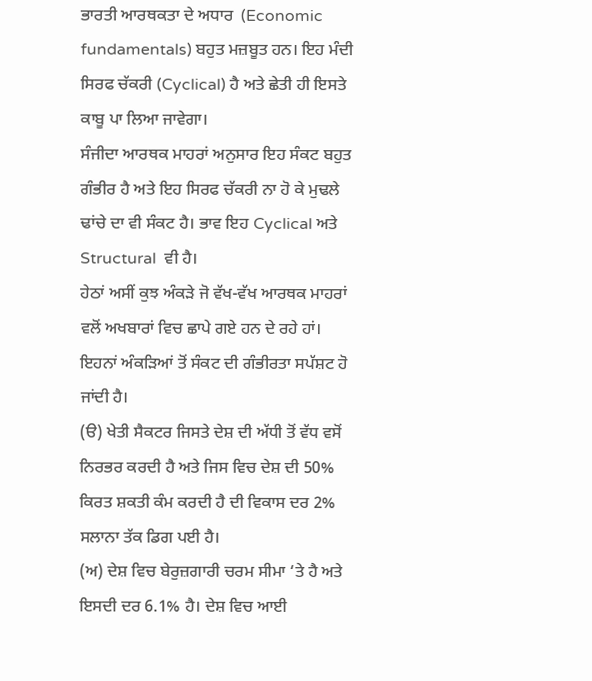ਭਾਰਤੀ ਆਰਥਕਤਾ ਦੇ ਅਧਾਰ  (Economic fundamentals) ਬਹੁਤ ਮਜ਼ਬੂਤ ਹਨ। ਇਹ ਮੰਦੀ ਸਿਰਫ ਚੱਕਰੀ (Cyclical) ਹੈ ਅਤੇ ਛੇਤੀ ਹੀ ਇਸਤੇ ਕਾਬੂ ਪਾ ਲਿਆ ਜਾਵੇਗਾ।
ਸੰਜੀਦਾ ਆਰਥਕ ਮਾਹਰਾਂ ਅਨੁਸਾਰ ਇਹ ਸੰਕਟ ਬਹੁਤ ਗੰਭੀਰ ਹੈ ਅਤੇ ਇਹ ਸਿਰਫ ਚੱਕਰੀ ਨਾ ਹੋ ਕੇ ਮੁਢਲੇ ਢਾਂਚੇ ਦਾ ਵੀ ਸੰਕਟ ਹੈ। ਭਾਵ ਇਹ Cyclical ਅਤੇ Structural  ਵੀ ਹੈ।
ਹੇਠਾਂ ਅਸੀਂ ਕੁਝ ਅੰਕੜੇ ਜੋ ਵੱਖ-ਵੱਖ ਆਰਥਕ ਮਾਹਰਾਂ ਵਲੋਂ ਅਖਬਾਰਾਂ ਵਿਚ ਛਾਪੇ ਗਏ ਹਨ ਦੇ ਰਹੇ ਹਾਂ। ਇਹਨਾਂ ਅੰਕੜਿਆਂ ਤੋਂ ਸੰਕਟ ਦੀ ਗੰਭੀਰਤਾ ਸਪੱਸ਼ਟ ਹੋ ਜਾਂਦੀ ਹੈ।
(ੳ) ਖੇਤੀ ਸੈਕਟਰ ਜਿਸਤੇ ਦੇਸ਼ ਦੀ ਅੱਧੀ ਤੋਂ ਵੱਧ ਵਸੋਂ ਨਿਰਭਰ ਕਰਦੀ ਹੈ ਅਤੇ ਜਿਸ ਵਿਚ ਦੇਸ਼ ਦੀ 50% ਕਿਰਤ ਸ਼ਕਤੀ ਕੰਮ ਕਰਦੀ ਹੈ ਦੀ ਵਿਕਾਸ ਦਰ 2% ਸਲਾਨਾ ਤੱਕ ਡਿਗ ਪਈ ਹੈ।
(ਅ) ਦੇਸ਼ ਵਿਚ ਬੇਰੁਜ਼ਗਾਰੀ ਚਰਮ ਸੀਮਾ ‘ਤੇ ਹੈ ਅਤੇ ਇਸਦੀ ਦਰ 6.1% ਹੈ। ਦੇਸ਼ ਵਿਚ ਆਈ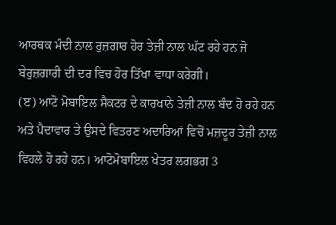ਆਰਥਕ ਮੰਦੀ ਨਾਲ ਰੁਜ਼ਗਾਰ ਹੋਰ ਤੇਜ਼ੀ ਨਾਲ ਘੱਟ ਰਹੇ ਹਨ ਜੋ ਬੇਰੁਜ਼ਗਾਰੀ ਦੀ ਦਰ ਵਿਚ ਹੋਰ ਤਿੱਖਾ ਵਾਧਾ ਕਰੇਗੀ।
(ੲ) ਆਟੋ ਮੋਬਾਇਲ ਸੈਕਟਰ ਦੇ ਕਾਰਖਾਨੇ ਤੇਜ਼ੀ ਨਾਲ ਬੰਦ ਹੋ ਰਹੇ ਹਨ ਅਤੇ ਪੈਦਾਵਾਰ ਤੇ ਉਸਦੇ ਵਿਤਰਣ ਅਦਾਰਿਆਂ ਵਿਚੋਂ ਮਜ਼ਦੂਰ ਤੇਜ਼ੀ ਨਾਲ ਵਿਹਲੇ ਹੋ ਰਹੇ ਹਨ। ਆਟੋਮੋਬਾਇਲ ਖੇਤਰ ਲਗਭਗ 3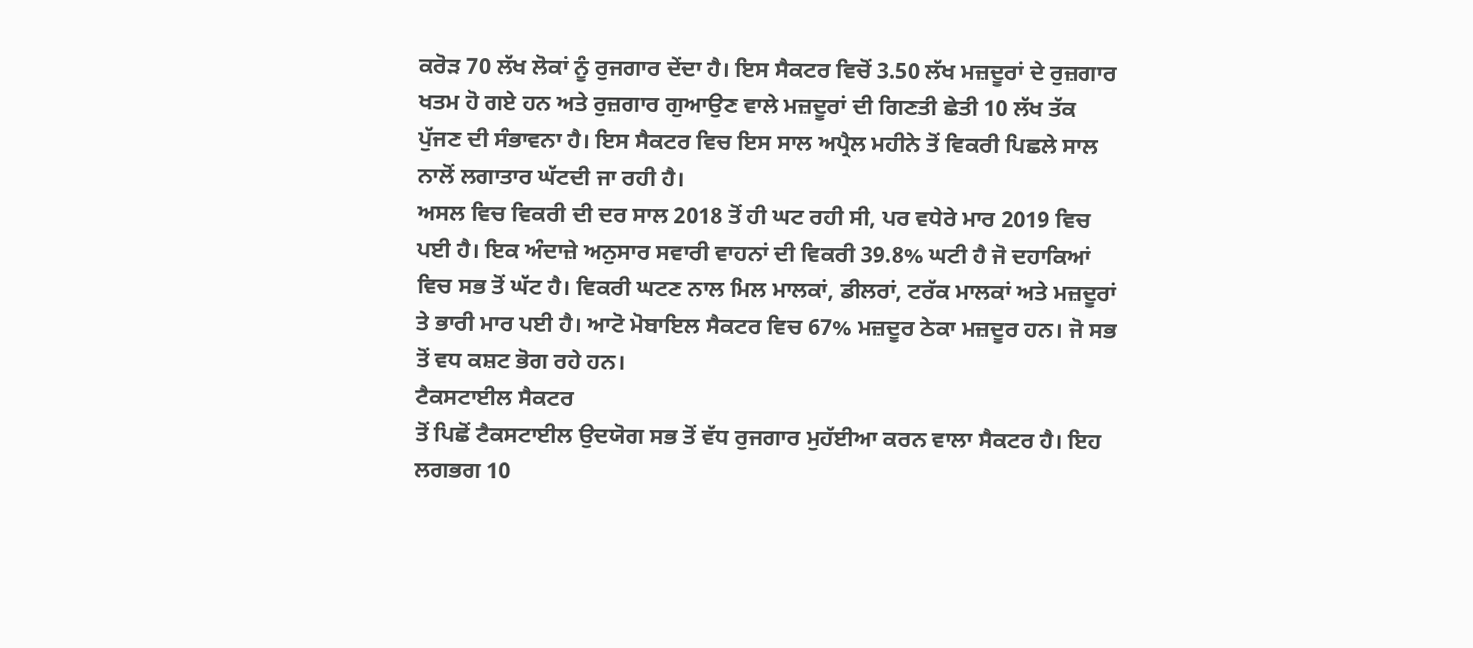ਕਰੋੜ 70 ਲੱਖ ਲੋਕਾਂ ਨੂੰ ਰੁਜਗਾਰ ਦੇਂਦਾ ਹੈ। ਇਸ ਸੈਕਟਰ ਵਿਚੋਂ 3.50 ਲੱਖ ਮਜ਼ਦੂਰਾਂ ਦੇ ਰੁਜ਼ਗਾਰ ਖਤਮ ਹੋ ਗਏ ਹਨ ਅਤੇ ਰੁਜ਼ਗਾਰ ਗੁਆਉਣ ਵਾਲੇ ਮਜ਼ਦੂਰਾਂ ਦੀ ਗਿਣਤੀ ਛੇਤੀ 10 ਲੱਖ ਤੱਕ ਪੁੱਜਣ ਦੀ ਸੰਭਾਵਨਾ ਹੈ। ਇਸ ਸੈਕਟਰ ਵਿਚ ਇਸ ਸਾਲ ਅਪ੍ਰੈਲ ਮਹੀਨੇ ਤੋਂ ਵਿਕਰੀ ਪਿਛਲੇ ਸਾਲ ਨਾਲੋਂ ਲਗਾਤਾਰ ਘੱਟਦੀ ਜਾ ਰਹੀ ਹੈ।
ਅਸਲ ਵਿਚ ਵਿਕਰੀ ਦੀ ਦਰ ਸਾਲ 2018 ਤੋਂ ਹੀ ਘਟ ਰਹੀ ਸੀ, ਪਰ ਵਧੇਰੇ ਮਾਰ 2019 ਵਿਚ ਪਈ ਹੈ। ਇਕ ਅੰਦਾਜ਼ੇ ਅਨੁਸਾਰ ਸਵਾਰੀ ਵਾਹਨਾਂ ਦੀ ਵਿਕਰੀ 39.8% ਘਟੀ ਹੈ ਜੋ ਦਹਾਕਿਆਂ ਵਿਚ ਸਭ ਤੋਂ ਘੱਟ ਹੈ। ਵਿਕਰੀ ਘਟਣ ਨਾਲ ਮਿਲ ਮਾਲਕਾਂ, ਡੀਲਰਾਂ, ਟਰੱਕ ਮਾਲਕਾਂ ਅਤੇ ਮਜ਼ਦੂਰਾਂ ਤੇ ਭਾਰੀ ਮਾਰ ਪਈ ਹੈ। ਆਟੋ ਮੋਬਾਇਲ ਸੈਕਟਰ ਵਿਚ 67% ਮਜ਼ਦੂਰ ਠੇਕਾ ਮਜ਼ਦੂਰ ਹਨ। ਜੋ ਸਭ ਤੋਂ ਵਧ ਕਸ਼ਟ ਭੋਗ ਰਹੇ ਹਨ।
ਟੈਕਸਟਾਈਲ ਸੈਕਟਰ
ਤੋਂ ਪਿਛੋਂ ਟੈਕਸਟਾਈਲ ਉਦਯੋਗ ਸਭ ਤੋਂ ਵੱਧ ਰੁਜਗਾਰ ਮੁਹੱਈਆ ਕਰਨ ਵਾਲਾ ਸੈਕਟਰ ਹੈ। ਇਹ ਲਗਭਗ 10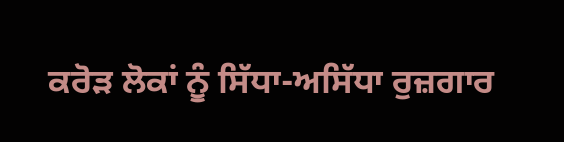ਕਰੋੜ ਲੋਕਾਂ ਨੂੰ ਸਿੱਧਾ-ਅਸਿੱਧਾ ਰੁਜ਼ਗਾਰ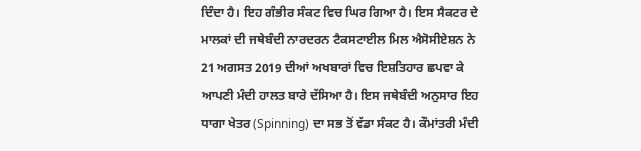ਦਿੰਦਾ ਹੈ। ਇਹ ਗੰਭੀਰ ਸੰਕਟ ਵਿਚ ਘਿਰ ਗਿਆ ਹੈ। ਇਸ ਸੈਕਟਰ ਦੇ ਮਾਲਕਾਂ ਦੀ ਜਥੇਬੰਦੀ ਨਾਰਦਰਨ ਟੈਕਸਟਾਈਲ ਮਿਲ ਐਸੋਸੀਏਸ਼ਨ ਨੇ 21 ਅਗਸਤ 2019 ਦੀਆਂ ਅਖਬਾਰਾਂ ਵਿਚ ਇਸ਼ਤਿਹਾਰ ਛਪਵਾ ਕੇ ਆਪਣੀ ਮੰਦੀ ਹਾਲਤ ਬਾਰੇ ਦੱਸਿਆ ਹੈ। ਇਸ ਜਥੇਬੰਦੀ ਅਨੁਸਾਰ ਇਹ ਧਾਗਾ ਖੇਤਰ (Spinning) ਦਾ ਸਭ ਤੋਂ ਵੱਡਾ ਸੰਕਟ ਹੈ। ਕੌਮਾਂਤਰੀ ਮੰਦੀ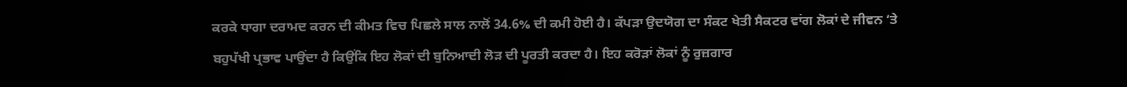ਕਰਕੇ ਧਾਗਾ ਦਰਾਮਦ ਕਰਨ ਦੀ ਕੀਮਤ ਵਿਚ ਪਿਛਲੇ ਸਾਲ ਨਾਲੋਂ 34.6% ਦੀ ਕਮੀ ਹੋਈ ਹੈ। ਕੱਪੜਾ ਉਦਯੋਗ ਦਾ ਸੰਕਟ ਖੇਤੀ ਸੈਕਟਰ ਵਾਂਗ ਲੋਕਾਂ ਦੇ ਜੀਵਨ ‘ਤੇ ਬਹੁਪੱਖੀ ਪ੍ਰਭਾਵ ਪਾਉਂਦਾ ਹੈ ਕਿਉਂਕਿ ਇਹ ਲੋਕਾਂ ਦੀ ਬੁਨਿਆਦੀ ਲੋੜ ਦੀ ਪੂਰਤੀ ਕਰਦਾ ਹੈ। ਇਹ ਕਰੋੜਾਂ ਲੋਕਾਂ ਨੂੰ ਰੁਜ਼ਗਾਰ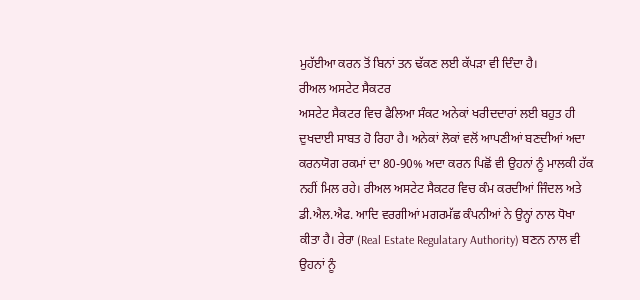ਮੁਹੱਈਆ ਕਰਨ ਤੋਂ ਬਿਨਾਂ ਤਨ ਢੱਕਣ ਲਈ ਕੱਪੜਾ ਵੀ ਦਿੰਦਾ ਹੈ।
ਰੀਅਲ ਅਸਟੇਟ ਸੈਕਟਰ
ਅਸਟੇਟ ਸੈਕਟਰ ਵਿਚ ਫੈਲਿਆ ਸੰਕਟ ਅਨੇਕਾਂ ਖਰੀਦਦਾਰਾਂ ਲਈ ਬਹੁਤ ਹੀ ਦੁਖਦਾਈ ਸਾਬਤ ਹੋ ਰਿਹਾ ਹੈ। ਅਨੇਕਾਂ ਲੋਕਾਂ ਵਲੋਂ ਆਪਣੀਆਂ ਬਣਦੀਆਂ ਅਦਾ ਕਰਨਯੋਗ ਰਕਮਾਂ ਦਾ 80-90% ਅਦਾ ਕਰਨ ਪਿਛੋਂ ਵੀ ਉਹਨਾਂ ਨੂੰ ਮਾਲਕੀ ਹੱਕ ਨਹੀਂ ਮਿਲ ਰਹੇ। ਰੀਅਲ ਅਸਟੇਟ ਸੈਕਟਰ ਵਿਚ ਕੰਮ ਕਰਦੀਆਂ ਜਿੰਦਲ ਅਤੇ ਡੀ.ਐਲ.ਐਫ. ਆਦਿ ਵਰਗੀਆਂ ਮਗਰਮੱਛ ਕੰਪਨੀਆਂ ਨੇ ਉਨ੍ਹਾਂ ਨਾਲ ਧੋਖਾ ਕੀਤਾ ਹੈ। ਰੇਰਾ (Real Estate Regulatary Authority) ਬਣਨ ਨਾਲ ਵੀ ਉਹਨਾਂ ਨੂੰ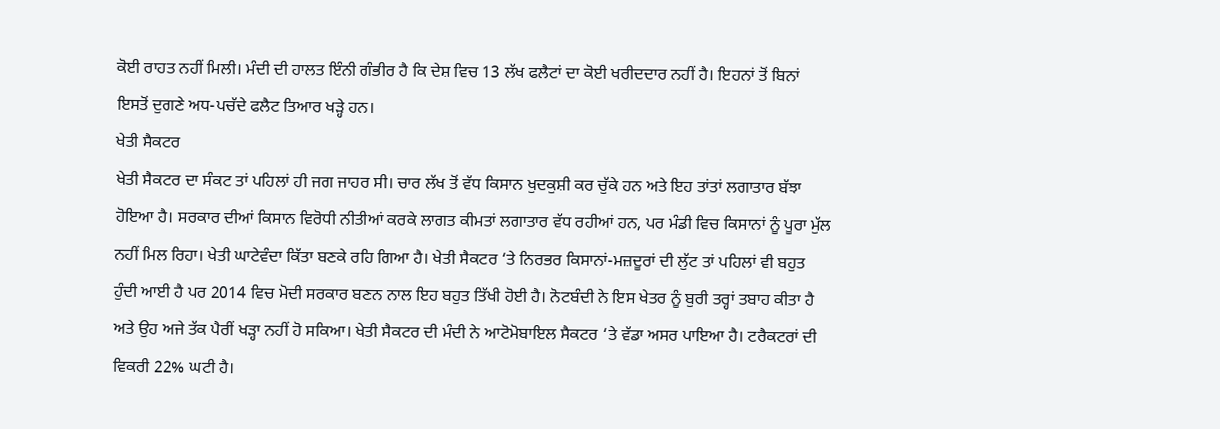ਕੋਈ ਰਾਹਤ ਨਹੀਂ ਮਿਲੀ। ਮੰਦੀ ਦੀ ਹਾਲਤ ਇੰਨੀ ਗੰਭੀਰ ਹੈ ਕਿ ਦੇਸ਼ ਵਿਚ 13 ਲੱਖ ਫਲੈਟਾਂ ਦਾ ਕੋਈ ਖਰੀਦਦਾਰ ਨਹੀਂ ਹੈ। ਇਹਨਾਂ ਤੋਂ ਬਿਨਾਂ ਇਸਤੋਂ ਦੁਗਣੇ ਅਧ-ਪਚੱਦੇ ਫਲੈਟ ਤਿਆਰ ਖੜ੍ਹੇ ਹਨ।
ਖੇਤੀ ਸੈਕਟਰ
ਖੇਤੀ ਸੈਕਟਰ ਦਾ ਸੰਕਟ ਤਾਂ ਪਹਿਲਾਂ ਹੀ ਜਗ ਜਾਹਰ ਸੀ। ਚਾਰ ਲੱਖ ਤੋਂ ਵੱਧ ਕਿਸਾਨ ਖੁਦਕੁਸ਼ੀ ਕਰ ਚੁੱਕੇ ਹਨ ਅਤੇ ਇਹ ਤਾਂਤਾਂ ਲਗਾਤਾਰ ਬੱਝਾ ਹੋਇਆ ਹੈ। ਸਰਕਾਰ ਦੀਆਂ ਕਿਸਾਨ ਵਿਰੋਧੀ ਨੀਤੀਆਂ ਕਰਕੇ ਲਾਗਤ ਕੀਮਤਾਂ ਲਗਾਤਾਰ ਵੱਧ ਰਹੀਆਂ ਹਨ, ਪਰ ਮੰਡੀ ਵਿਚ ਕਿਸਾਨਾਂ ਨੂੰ ਪੂਰਾ ਮੁੱਲ ਨਹੀਂ ਮਿਲ ਰਿਹਾ। ਖੇਤੀ ਘਾਟੇਵੰਦਾ ਕਿੱਤਾ ਬਣਕੇ ਰਹਿ ਗਿਆ ਹੈ। ਖੇਤੀ ਸੈਕਟਰ ‘ਤੇ ਨਿਰਭਰ ਕਿਸਾਨਾਂ-ਮਜ਼ਦੂਰਾਂ ਦੀ ਲੁੱਟ ਤਾਂ ਪਹਿਲਾਂ ਵੀ ਬਹੁਤ ਹੁੰਦੀ ਆਈ ਹੈ ਪਰ 2014 ਵਿਚ ਮੋਦੀ ਸਰਕਾਰ ਬਣਨ ਨਾਲ ਇਹ ਬਹੁਤ ਤਿੱਖੀ ਹੋਈ ਹੈ। ਨੋਟਬੰਦੀ ਨੇ ਇਸ ਖੇਤਰ ਨੂੰ ਬੁਰੀ ਤਰ੍ਹਾਂ ਤਬਾਹ ਕੀਤਾ ਹੈ ਅਤੇ ਉਹ ਅਜੇ ਤੱਕ ਪੈਰੀਂ ਖੜ੍ਹਾ ਨਹੀਂ ਹੋ ਸਕਿਆ। ਖੇਤੀ ਸੈਕਟਰ ਦੀ ਮੰਦੀ ਨੇ ਆਟੋਮੋਬਾਇਲ ਸੈਕਟਰ ‘ਤੇ ਵੱਡਾ ਅਸਰ ਪਾਇਆ ਹੈ। ਟਰੈਕਟਰਾਂ ਦੀ ਵਿਕਰੀ 22% ਘਟੀ ਹੈ।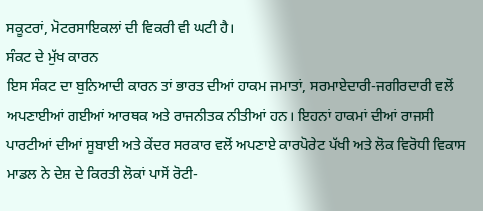ਸਕੂਟਰਾਂ, ਮੋਟਰਸਾਇਕਲਾਂ ਦੀ ਵਿਕਰੀ ਵੀ ਘਟੀ ਹੈ।
ਸੰਕਟ ਦੇ ਮੁੱਖ ਕਾਰਨ
ਇਸ ਸੰਕਟ ਦਾ ਬੁਨਿਆਦੀ ਕਾਰਨ ਤਾਂ ਭਾਰਤ ਦੀਆਂ ਹਾਕਮ ਜਮਾਤਾਂ, ਸਰਮਾਏਦਾਰੀ-ਜਗੀਰਦਾਰੀ ਵਲੋਂ ਅਪਣਾਈਆਂ ਗਈਆਂ ਆਰਥਕ ਅਤੇ ਰਾਜਨੀਤਕ ਨੀਤੀਆਂ ਹਨ। ਇਹਨਾਂ ਹਾਕਮਾਂ ਦੀਆਂ ਰਾਜਸੀ ਪਾਰਟੀਆਂ ਦੀਆਂ ਸੂਬਾਈ ਅਤੇ ਕੇਂਦਰ ਸਰਕਾਰ ਵਲੋਂ ਅਪਣਾਏ ਕਾਰਪੋਰੇਟ ਪੱਖੀ ਅਤੇ ਲੋਕ ਵਿਰੋਧੀ ਵਿਕਾਸ ਮਾਡਲ ਨੇ ਦੇਸ਼ ਦੇ ਕਿਰਤੀ ਲੋਕਾਂ ਪਾਸੋਂ ਰੋਟੀ-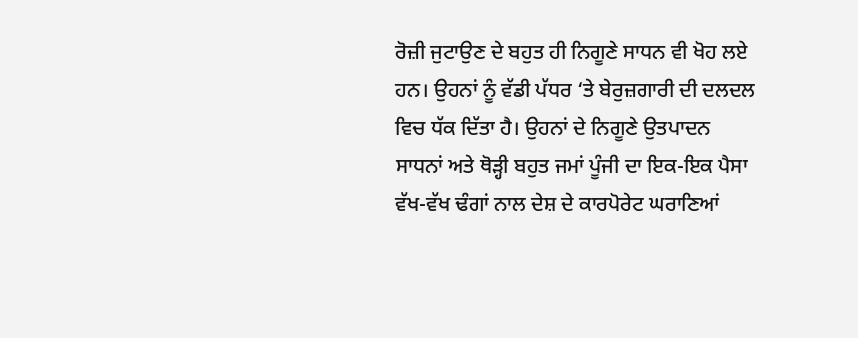ਰੋਜ਼ੀ ਜੁਟਾਉਣ ਦੇ ਬਹੁਤ ਹੀ ਨਿਗੂਣੇ ਸਾਧਨ ਵੀ ਖੋਹ ਲਏ ਹਨ। ਉਹਨਾਂ ਨੂੰ ਵੱਡੀ ਪੱਧਰ ‘ਤੇ ਬੇਰੁਜ਼ਗਾਰੀ ਦੀ ਦਲਦਲ ਵਿਚ ਧੱਕ ਦਿੱਤਾ ਹੈ। ਉਹਨਾਂ ਦੇ ਨਿਗੂਣੇ ਉਤਪਾਦਨ ਸਾਧਨਾਂ ਅਤੇ ਥੋੜ੍ਹੀ ਬਹੁਤ ਜਮਾਂ ਪੂੰਜੀ ਦਾ ਇਕ-ਇਕ ਪੈਸਾ ਵੱਖ-ਵੱਖ ਢੰਗਾਂ ਨਾਲ ਦੇਸ਼ ਦੇ ਕਾਰਪੋਰੇਟ ਘਰਾਣਿਆਂ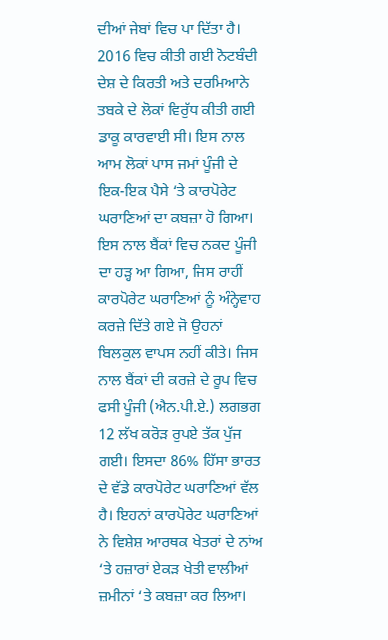ਦੀਆਂ ਜੇਬਾਂ ਵਿਚ ਪਾ ਦਿੱਤਾ ਹੈ। 2016 ਵਿਚ ਕੀਤੀ ਗਈ ਨੋਟਬੰਦੀ ਦੇਸ਼ ਦੇ ਕਿਰਤੀ ਅਤੇ ਦਰਮਿਆਨੇ ਤਬਕੇ ਦੇ ਲੋਕਾਂ ਵਿਰੁੱਧ ਕੀਤੀ ਗਈ ਡਾਕੂ ਕਾਰਵਾਈ ਸੀ। ਇਸ ਨਾਲ ਆਮ ਲੋਕਾਂ ਪਾਸ ਜਮਾਂ ਪੂੰਜੀ ਦੇ ਇਕ-ਇਕ ਪੈਸੇ ‘ਤੇ ਕਾਰਪੋਰੇਟ ਘਰਾਣਿਆਂ ਦਾ ਕਬਜ਼ਾ ਹੋ ਗਿਆ। ਇਸ ਨਾਲ ਬੈਂਕਾਂ ਵਿਚ ਨਕਦ ਪੂੰਜੀ ਦਾ ਹੜ੍ਹ ਆ ਗਿਆ, ਜਿਸ ਰਾਹੀਂ ਕਾਰਪੋਰੇਟ ਘਰਾਣਿਆਂ ਨੂੰ ਅੰਨ੍ਹੇਵਾਹ ਕਰਜ਼ੇ ਦਿੱਤੇ ਗਏ ਜੋ ਉਹਨਾਂ ਬਿਲਕੁਲ ਵਾਪਸ ਨਹੀਂ ਕੀਤੇ। ਜਿਸ  ਨਾਲ ਬੈਂਕਾਂ ਦੀ ਕਰਜ਼ੇ ਦੇ ਰੂਪ ਵਿਚ ਫਸੀ ਪੂੰਜੀ (ਐਨ.ਪੀ.ਏ.) ਲਗਭਗ 12 ਲੱਖ ਕਰੋੜ ਰੁਪਏ ਤੱਕ ਪੁੱਜ ਗਈ। ਇਸਦਾ 86% ਹਿੱਸਾ ਭਾਰਤ ਦੇ ਵੱਡੇ ਕਾਰਪੋਰੇਟ ਘਰਾਣਿਆਂ ਵੱਲ ਹੈ। ਇਹਨਾਂ ਕਾਰਪੋਰੇਟ ਘਰਾਣਿਆਂ ਨੇ ਵਿਸ਼ੇਸ਼ ਆਰਥਕ ਖੇਤਰਾਂ ਦੇ ਨਾਂਅ ‘ਤੇ ਹਜ਼ਾਰਾਂ ਏਕੜ ਖੇਤੀ ਵਾਲੀਆਂ ਜ਼ਮੀਨਾਂ ‘ਤੇ ਕਬਜ਼ਾ ਕਰ ਲਿਆ।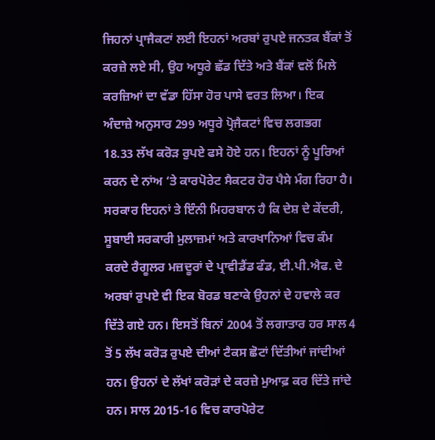ਜਿਹਨਾਂ ਪ੍ਰਾਜੈਕਟਾਂ ਲਈ ਇਹਨਾਂ ਅਰਬਾਂ ਰੁਪਏ ਜਨਤਕ ਬੈਂਕਾਂ ਤੋਂ ਕਰਜ਼ੇ ਲਏ ਸੀ, ਉਹ ਅਧੂਰੇ ਛੱਡ ਦਿੱਤੇ ਅਤੇ ਬੈਂਕਾਂ ਵਲੋਂ ਮਿਲੇ ਕਰਜ਼ਿਆਂ ਦਾ ਵੱਡਾ ਹਿੱਸਾ ਹੋਰ ਪਾਸੇ ਵਰਤ ਲਿਆ। ਇਕ ਅੰਦਾਜ਼ੇ ਅਨੁਸਾਰ 299 ਅਧੂਰੇ ਪ੍ਰੋਜੈਕਟਾਂ ਵਿਚ ਲਗਭਗ 18.33 ਲੱਖ ਕਰੋੜ ਰੁਪਏ ਫਸੇ ਹੋਏ ਹਨ। ਇਹਨਾਂ ਨੂੰ ਪੂਰਿਆਂ ਕਰਨ ਦੇ ਨਾਂਅ ‘ਤੇ ਕਾਰਪੋਰੇਟ ਸੈਕਟਰ ਹੋਰ ਪੈਸੇ ਮੰਗ ਰਿਹਾ ਹੈ।  ਸਰਕਾਰ ਇਹਨਾਂ ਤੇ ਇੰਨੀ ਮਿਹਰਬਾਨ ਹੈ ਕਿ ਦੇਸ਼ ਦੇ ਕੇਂਦਰੀ, ਸੂਬਾਈ ਸਰਕਾਰੀ ਮੁਲਾਜ਼ਮਾਂ ਅਤੇ ਕਾਰਖਾਨਿਆਂ ਵਿਚ ਕੰਮ ਕਰਦੇ ਰੈਗੂਲਰ ਮਜ਼ਦੂਰਾਂ ਦੇ ਪ੍ਰਾਵੀਡੈਂਡ ਫੰਡ, ਈ.ਪੀ.ਐਫ. ਦੇ ਅਰਬਾਂ ਰੁਪਏ ਵੀ ਇਕ ਬੋਰਡ ਬਣਾਕੇ ਉਹਨਾਂ ਦੇ ਹਵਾਲੇ ਕਰ ਦਿੱਤੇ ਗਏ ਹਨ। ਇਸਤੋਂ ਬਿਨਾਂ 2004 ਤੋਂ ਲਗਾਤਾਰ ਹਰ ਸਾਲ 4 ਤੋਂ 5 ਲੱਖ ਕਰੋੜ ਰੁਪਏ ਦੀਆਂ ਟੈਕਸ ਛੋਟਾਂ ਦਿੱਤੀਆਂ ਜਾਂਦੀਆਂ ਹਨ। ਉਹਨਾਂ ਦੇ ਲੱਖਾਂ ਕਰੋੜਾਂ ਦੇ ਕਰਜ਼ੇ ਮੁਆਫ਼ ਕਰ ਦਿੱਤੇ ਜਾਂਦੇ ਹਨ। ਸਾਲ 2015-16 ਵਿਚ ਕਾਰਪੋਰੇਟ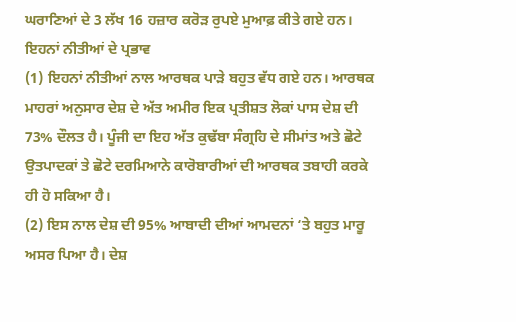ਘਰਾਣਿਆਂ ਦੇ 3 ਲੱਖ 16 ਹਜ਼ਾਰ ਕਰੋੜ ਰੁਪਏ ਮੁਆਫ਼ ਕੀਤੇ ਗਏ ਹਨ।
ਇਹਨਾਂ ਨੀਤੀਆਂ ਦੇ ਪ੍ਰਭਾਵ
(1) ਇਹਨਾਂ ਨੀਤੀਆਂ ਨਾਲ ਆਰਥਕ ਪਾੜੇ ਬਹੁਤ ਵੱਧ ਗਏ ਹਨ। ਆਰਥਕ ਮਾਹਰਾਂ ਅਨੁਸਾਰ ਦੇਸ਼ ਦੇ ਅੱਤ ਅਮੀਰ ਇਕ ਪ੍ਰਤੀਸ਼ਤ ਲੋਕਾਂ ਪਾਸ ਦੇਸ਼ ਦੀ 73% ਦੌਲਤ ਹੈ। ਪੂੰਜੀ ਦਾ ਇਹ ਅੱਤ ਕੁਢੱਬਾ ਸੰਗ੍ਰਹਿ ਦੇ ਸੀਮਾਂਤ ਅਤੇ ਛੋਟੇ ਉਤਪਾਦਕਾਂ ਤੇ ਛੋਟੇ ਦਰਮਿਆਨੇ ਕਾਰੋਬਾਰੀਆਂ ਦੀ ਆਰਥਕ ਤਬਾਹੀ ਕਰਕੇ ਹੀ ਹੋ ਸਕਿਆ ਹੈ।
(2) ਇਸ ਨਾਲ ਦੇਸ਼ ਦੀ 95% ਆਬਾਦੀ ਦੀਆਂ ਆਮਦਨਾਂ ‘ਤੇ ਬਹੁਤ ਮਾਰੂ ਅਸਰ ਪਿਆ ਹੈ। ਦੇਸ਼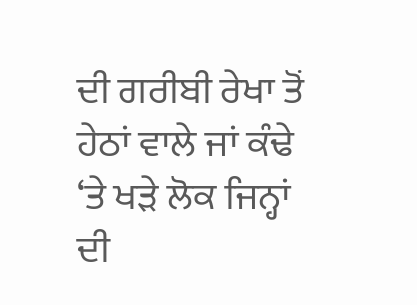ਦੀ ਗਰੀਬੀ ਰੇਖਾ ਤੋਂ ਹੇਠਾਂ ਵਾਲੇ ਜਾਂ ਕੰਢੇ ‘ਤੇ ਖੜੇ ਲੋਕ ਜਿਨ੍ਹਾਂ ਦੀ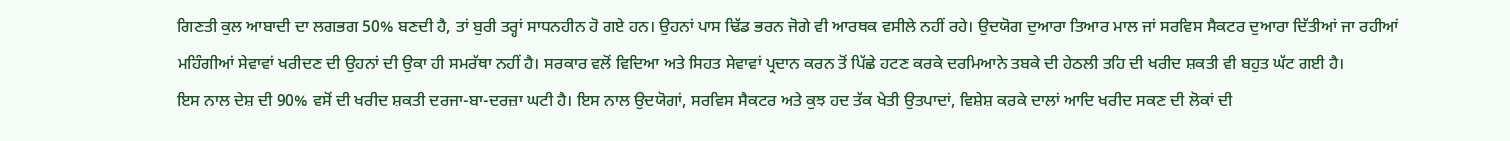ਗਿਣਤੀ ਕੁਲ ਆਬਾਦੀ ਦਾ ਲਗਭਗ 50% ਬਣਦੀ ਹੈ, ਤਾਂ ਬੁਰੀ ਤਰ੍ਹਾਂ ਸਾਧਨਹੀਨ ਹੋ ਗਏ ਹਨ। ਉਹਨਾਂ ਪਾਸ ਢਿੱਡ ਭਰਨ ਜੋਗੇ ਵੀ ਆਰਥਕ ਵਸੀਲੇ ਨਹੀਂ ਰਹੇ। ਉਦਯੋਗ ਦੁਆਰਾ ਤਿਆਰ ਮਾਲ ਜਾਂ ਸਰਵਿਸ ਸੈਕਟਰ ਦੁਆਰਾ ਦਿੱਤੀਆਂ ਜਾ ਰਹੀਆਂ ਮਹਿੰਗੀਆਂ ਸੇਵਾਵਾਂ ਖਰੀਦਣ ਦੀ ਉਹਨਾਂ ਦੀ ਉਕਾ ਹੀ ਸਮਰੱਥਾ ਨਹੀਂ ਹੈ। ਸਰਕਾਰ ਵਲੋਂ ਵਿਦਿਆ ਅਤੇ ਸਿਹਤ ਸੇਵਾਵਾਂ ਪ੍ਰਦਾਨ ਕਰਨ ਤੋਂ ਪਿੱਛੇ ਹਟਣ ਕਰਕੇ ਦਰਮਿਆਨੇ ਤਬਕੇ ਦੀ ਹੇਠਲੀ ਤਹਿ ਦੀ ਖਰੀਦ ਸ਼ਕਤੀ ਵੀ ਬਹੁਤ ਘੱਟ ਗਈ ਹੈ।
ਇਸ ਨਾਲ ਦੇਸ਼ ਦੀ 90% ਵਸੋਂ ਦੀ ਖਰੀਦ ਸ਼ਕਤੀ ਦਰਜਾ-ਬਾ-ਦਰਜ਼ਾ ਘਟੀ ਹੈ। ਇਸ ਨਾਲ ਉਦਯੋਗਾਂ, ਸਰਵਿਸ ਸੈਕਟਰ ਅਤੇ ਕੁਝ ਹਦ ਤੱਕ ਖੇਤੀ ਉਤਪਾਦਾਂ, ਵਿਸ਼ੇਸ਼ ਕਰਕੇ ਦਾਲਾਂ ਆਦਿ ਖਰੀਦ ਸਕਣ ਦੀ ਲੋਕਾਂ ਦੀ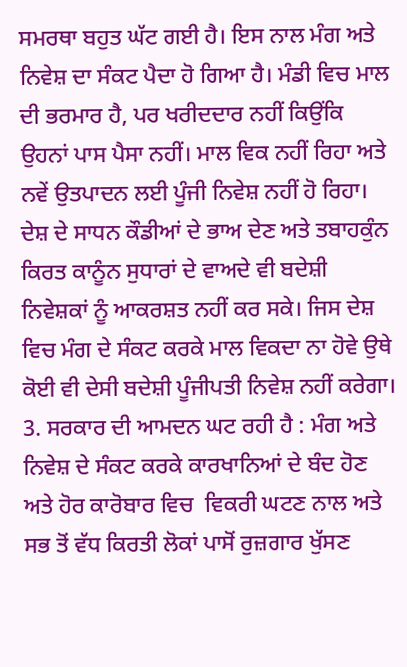ਸਮਰਥਾ ਬਹੁਤ ਘੱਟ ਗਈ ਹੈ। ਇਸ ਨਾਲ ਮੰਗ ਅਤੇ ਨਿਵੇਸ਼ ਦਾ ਸੰਕਟ ਪੈਦਾ ਹੋ ਗਿਆ ਹੈ। ਮੰਡੀ ਵਿਚ ਮਾਲ ਦੀ ਭਰਮਾਰ ਹੈ, ਪਰ ਖਰੀਦਦਾਰ ਨਹੀਂ ਕਿਉਂਕਿ ਉਹਨਾਂ ਪਾਸ ਪੈਸਾ ਨਹੀਂ। ਮਾਲ ਵਿਕ ਨਹੀਂ ਰਿਹਾ ਅਤੇ ਨਵੇਂ ਉਤਪਾਦਨ ਲਈ ਪੂੰਜੀ ਨਿਵੇਸ਼ ਨਹੀਂ ਹੋ ਰਿਹਾ। ਦੇਸ਼ ਦੇ ਸਾਧਨ ਕੌਡੀਆਂ ਦੇ ਭਾਅ ਦੇਣ ਅਤੇ ਤਬਾਹਕੁੰਨ ਕਿਰਤ ਕਾਨੂੰਨ ਸੁਧਾਰਾਂ ਦੇ ਵਾਅਦੇ ਵੀ ਬਦੇਸ਼ੀ ਨਿਵੇਸ਼ਕਾਂ ਨੂੰ ਆਕਰਸ਼ਤ ਨਹੀਂ ਕਰ ਸਕੇ। ਜਿਸ ਦੇਸ਼ ਵਿਚ ਮੰਗ ਦੇ ਸੰਕਟ ਕਰਕੇ ਮਾਲ ਵਿਕਦਾ ਨਾ ਹੋਵੇ ਉਥੇ ਕੋਈ ਵੀ ਦੇਸੀ ਬਦੇਸ਼ੀ ਪੂੰਜੀਪਤੀ ਨਿਵੇਸ਼ ਨਹੀਂ ਕਰੇਗਾ।
3. ਸਰਕਾਰ ਦੀ ਆਮਦਨ ਘਟ ਰਹੀ ਹੈ : ਮੰਗ ਅਤੇ ਨਿਵੇਸ਼ ਦੇ ਸੰਕਟ ਕਰਕੇ ਕਾਰਖਾਨਿਆਂ ਦੇ ਬੰਦ ਹੋਣ ਅਤੇ ਹੋਰ ਕਾਰੋਬਾਰ ਵਿਚ  ਵਿਕਰੀ ਘਟਣ ਨਾਲ ਅਤੇ ਸਭ ਤੋਂ ਵੱਧ ਕਿਰਤੀ ਲੋਕਾਂ ਪਾਸੋਂ ਰੁਜ਼ਗਾਰ ਖੁੱਸਣ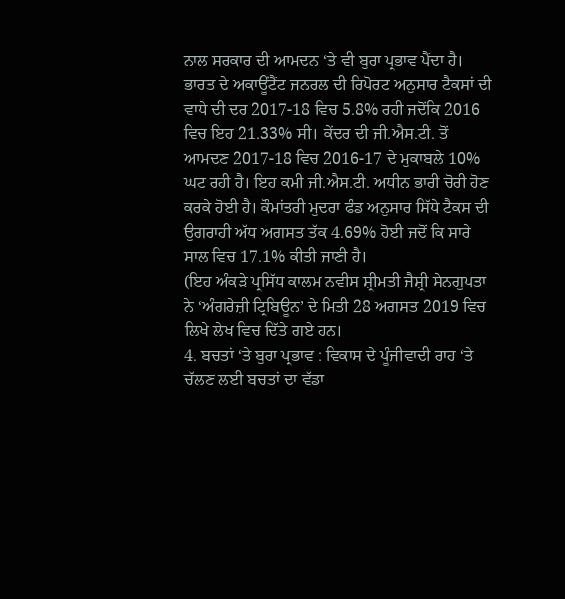ਨਾਲ ਸਰਕਾਰ ਦੀ ਆਮਦਨ ‘ਤੇ ਵੀ ਬੁਰਾ ਪ੍ਰਭਾਵ ਪੈਂਦਾ ਹੈ। ਭਾਰਤ ਦੇ ਅਕਾਊਂਟੈਂਟ ਜਨਰਲ ਦੀ ਰਿਪੋਰਟ ਅਨੁਸਾਰ ਟੈਕਸਾਂ ਦੀ ਵਾਧੇ ਦੀ ਦਰ 2017-18 ਵਿਚ 5.8% ਰਹੀ ਜਦੋਂਕਿ 2016 ਵਿਚ ਇਹ 21.33% ਸੀ। ਕੇਂਦਰ ਦੀ ਜੀ.ਐਸ.ਟੀ. ਤੋਂ ਆਮਦਣ 2017-18 ਵਿਚ 2016-17 ਦੇ ਮੁਕਾਬਲੇ 10% ਘਟ ਰਹੀ ਹੈ। ਇਹ ਕਮੀ ਜੀ.ਐਸ.ਟੀ. ਅਧੀਨ ਭਾਰੀ ਚੋਰੀ ਹੋਣ ਕਰਕੇ ਹੋਈ ਹੈ। ਕੌਮਾਂਤਰੀ ਮੁਦਰਾ ਫੰਡ ਅਨੁਸਾਰ ਸਿੱਧੇ ਟੈਕਸ ਦੀ ਉਗਰਾਹੀ ਅੱਧ ਅਗਸਤ ਤੱਕ 4.69% ਹੋਈ ਜਦੋਂ ਕਿ ਸਾਰੇ ਸਾਲ ਵਿਚ 17.1% ਕੀਤੀ ਜਾਣੀ ਹੈ।
(ਇਹ ਅੰਕੜੇ ਪ੍ਰਸਿੱਧ ਕਾਲਮ ਨਵੀਸ ਸ਼੍ਰੀਮਤੀ ਜੈਸ਼੍ਰੀ ਸੇਨਗੁਪਤਾ ਨੇ ‘ਅੰਗਰੇਜ਼ੀ ਟ੍ਰਿਬਿਊਨ’ ਦੇ ਮਿਤੀ 28 ਅਗਸਤ 2019 ਵਿਚ ਲਿਖੇ ਲੇਖ ਵਿਚ ਦਿੱਤੇ ਗਏ ਹਨ।
4. ਬਚਤਾਂ ‘ਤੇ ਬੁਰਾ ਪ੍ਰਭਾਵ : ਵਿਕਾਸ ਦੇ ਪੂੰਜੀਵਾਦੀ ਰਾਹ ‘ਤੇ ਚੱਲਣ ਲਈ ਬਚਤਾਂ ਦਾ ਵੱਡਾ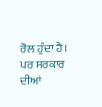ਰੋਲ ਹੁੰਦਾ ਹੈ। ਪਰ ਸਰਕਾਰ ਦੀਆਂ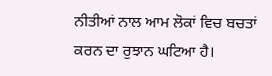ਨੀਤੀਆਂ ਨਾਲ ਆਮ ਲੋਕਾਂ ਵਿਚ ਬਚਤਾਂ ਕਰਨ ਦਾ ਰੁਝਾਨ ਘਟਿਆ ਹੈ।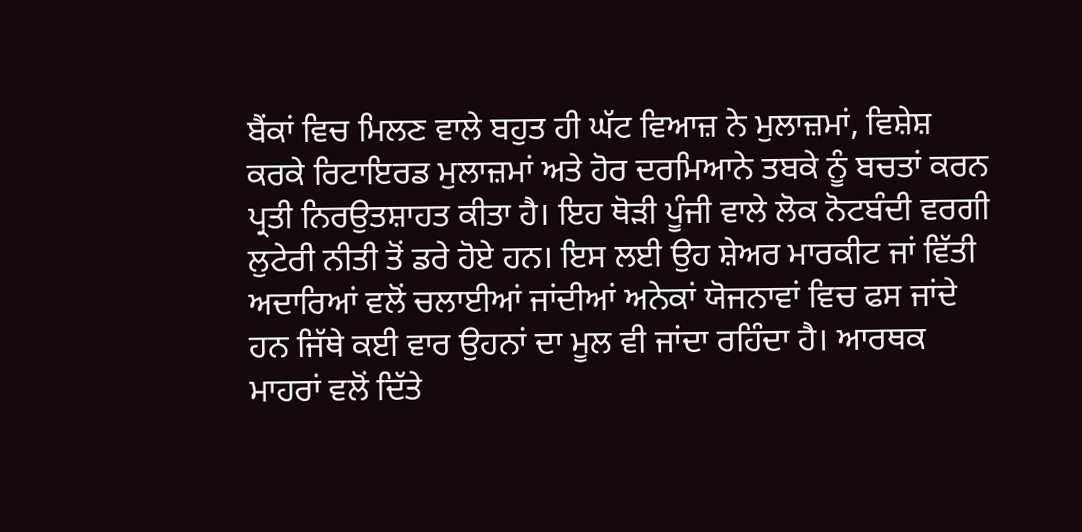ਬੈਂਕਾਂ ਵਿਚ ਮਿਲਣ ਵਾਲੇ ਬਹੁਤ ਹੀ ਘੱਟ ਵਿਆਜ਼ ਨੇ ਮੁਲਾਜ਼ਮਾਂ, ਵਿਸ਼ੇਸ਼ ਕਰਕੇ ਰਿਟਾਇਰਡ ਮੁਲਾਜ਼ਮਾਂ ਅਤੇ ਹੋਰ ਦਰਮਿਆਨੇ ਤਬਕੇ ਨੂੰ ਬਚਤਾਂ ਕਰਨ ਪ੍ਰਤੀ ਨਿਰਉਤਸ਼ਾਹਤ ਕੀਤਾ ਹੈ। ਇਹ ਥੋੜੀ ਪੂੰਜੀ ਵਾਲੇ ਲੋਕ ਨੋਟਬੰਦੀ ਵਰਗੀ ਲੁਟੇਰੀ ਨੀਤੀ ਤੋਂ ਡਰੇ ਹੋਏ ਹਨ। ਇਸ ਲਈ ਉਹ ਸ਼ੇਅਰ ਮਾਰਕੀਟ ਜਾਂ ਵਿੱਤੀ ਅਦਾਰਿਆਂ ਵਲੋਂ ਚਲਾਈਆਂ ਜਾਂਦੀਆਂ ਅਨੇਕਾਂ ਯੋਜਨਾਵਾਂ ਵਿਚ ਫਸ ਜਾਂਦੇ ਹਨ ਜਿੱਥੇ ਕਈ ਵਾਰ ਉਹਨਾਂ ਦਾ ਮੂਲ ਵੀ ਜਾਂਦਾ ਰਹਿੰਦਾ ਹੈ। ਆਰਥਕ ਮਾਹਰਾਂ ਵਲੋਂ ਦਿੱਤੇ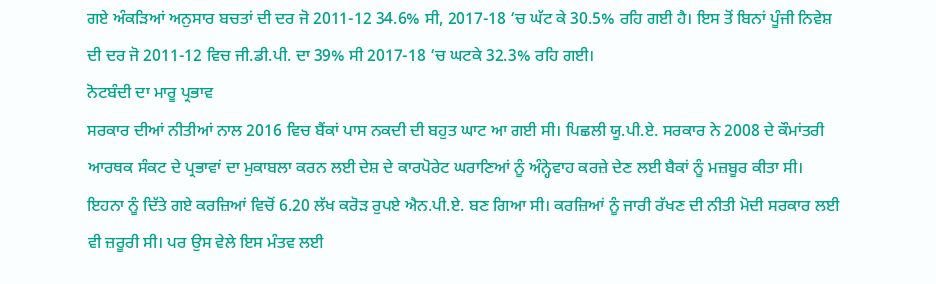ਗਏ ਅੰਕੜਿਆਂ ਅਨੁਸਾਰ ਬਚਤਾਂ ਦੀ ਦਰ ਜੋ 2011-12 34.6% ਸੀ, 2017-18 ‘ਚ ਘੱਟ ਕੇ 30.5% ਰਹਿ ਗਈ ਹੈ। ਇਸ ਤੋਂ ਬਿਨਾਂ ਪੂੰਜੀ ਨਿਵੇਸ਼ ਦੀ ਦਰ ਜੋ 2011-12 ਵਿਚ ਜੀ.ਡੀ.ਪੀ. ਦਾ 39% ਸੀ 2017-18 ‘ਚ ਘਟਕੇ 32.3% ਰਹਿ ਗਈ।
ਨੋਟਬੰਦੀ ਦਾ ਮਾਰੂ ਪ੍ਰਭਾਵ
ਸਰਕਾਰ ਦੀਆਂ ਨੀਤੀਆਂ ਨਾਲ 2016 ਵਿਚ ਬੈਂਕਾਂ ਪਾਸ ਨਕਦੀ ਦੀ ਬਹੁਤ ਘਾਟ ਆ ਗਈ ਸੀ। ਪਿਛਲੀ ਯੂ.ਪੀ.ਏ. ਸਰਕਾਰ ਨੇ 2008 ਦੇ ਕੌਮਾਂਤਰੀ ਆਰਥਕ ਸੰਕਟ ਦੇ ਪ੍ਰਭਾਵਾਂ ਦਾ ਮੁਕਾਬਲਾ ਕਰਨ ਲਈ ਦੇਸ਼ ਦੇ ਕਾਰਪੋਰੇਟ ਘਰਾਣਿਆਂ ਨੂੰ ਅੰਨ੍ਹੇਵਾਹ ਕਰਜ਼ੇ ਦੇਣ ਲਈ ਬੈਕਾਂ ਨੂੰ ਮਜ਼ਬੂਰ ਕੀਤਾ ਸੀ। ਇਹਨਾ ਨੂੰ ਦਿੱਤੇ ਗਏ ਕਰਜ਼ਿਆਂ ਵਿਚੋਂ 6.20 ਲੱਖ ਕਰੋੜ ਰੁਪਏ ਐਨ.ਪੀ.ਏ. ਬਣ ਗਿਆ ਸੀ। ਕਰਜ਼ਿਆਂ ਨੂੰ ਜਾਰੀ ਰੱਖਣ ਦੀ ਨੀਤੀ ਮੋਦੀ ਸਰਕਾਰ ਲਈ ਵੀ ਜ਼ਰੂਰੀ ਸੀ। ਪਰ ਉਸ ਵੇਲੇ ਇਸ ਮੰਤਵ ਲਈ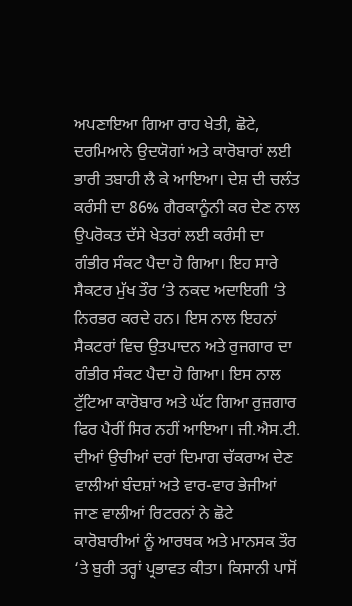ਅਪਣਾਇਆ ਗਿਆ ਰਾਹ ਖੇਤੀ, ਛੋਟੇ, ਦਰਮਿਆਨੇ ਉਦਯੋਗਾਂ ਅਤੇ ਕਾਰੋਬਾਰਾਂ ਲਈ ਭਾਰੀ ਤਬਾਹੀ ਲੈ ਕੇ ਆਇਆ। ਦੇਸ਼ ਦੀ ਚਲੰਤ ਕਰੰਸੀ ਦਾ 86% ਗੈਰਕਾਨੂੰਨੀ ਕਰ ਦੇਣ ਨਾਲ ਉਪਰੋਕਤ ਦੱਸੇ ਖੇਤਰਾਂ ਲਈ ਕਰੰਸੀ ਦਾ ਗੰਭੀਰ ਸੰਕਟ ਪੈਦਾ ਹੋ ਗਿਆ। ਇਹ ਸਾਰੇ ਸੈਕਟਰ ਮੁੱਖ ਤੌਰ ‘ਤੇ ਨਕਦ ਅਦਾਇਗੀ ‘ਤੇ ਨਿਰਭਰ ਕਰਦੇ ਹਨ। ਇਸ ਨਾਲ ਇਹਨਾਂ ਸੈਕਟਰਾਂ ਵਿਚ ਉਤਪਾਦਨ ਅਤੇ ਰੁਜਗਾਰ ਦਾ ਗੰਭੀਰ ਸੰਕਟ ਪੈਦਾ ਹੋ ਗਿਆ। ਇਸ ਨਾਲ ਟੁੱਟਿਆ ਕਾਰੋਬਾਰ ਅਤੇ ਘੱਟ ਗਿਆ ਰੁਜ਼ਗਾਰ ਫਿਰ ਪੈਰੀਂ ਸਿਰ ਨਹੀਂ ਆਇਆ। ਜੀ.ਐਸ.ਟੀ. ਦੀਆਂ ਉਚੀਆਂ ਦਰਾਂ ਦਿਮਾਗ ਚੱਕਰਾਅ ਦੇਣ ਵਾਲੀਆਂ ਬੰਦਸ਼ਾਂ ਅਤੇ ਵਾਰ-ਵਾਰ ਭੇਜੀਆਂ ਜਾਣ ਵਾਲੀਆਂ ਰਿਟਰਨਾਂ ਨੇ ਛੋਟੇ ਕਾਰੋਬਾਰੀਆਂ ਨੂੰ ਆਰਥਕ ਅਤੇ ਮਾਨਸਕ ਤੌਰ ‘ਤੇ ਬੁਰੀ ਤਰ੍ਹਾਂ ਪ੍ਰਭਾਵਤ ਕੀਤਾ। ਕਿਸਾਨੀ ਪਾਸੋਂ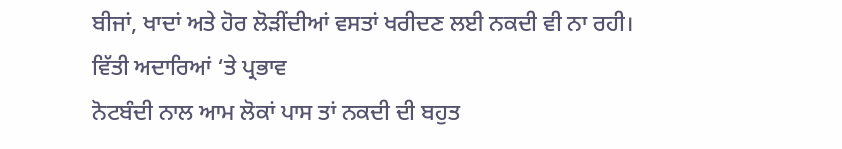ਬੀਜਾਂ, ਖਾਦਾਂ ਅਤੇ ਹੋਰ ਲੋੜੀਂਦੀਆਂ ਵਸਤਾਂ ਖਰੀਦਣ ਲਈ ਨਕਦੀ ਵੀ ਨਾ ਰਹੀ।
ਵਿੱਤੀ ਅਦਾਰਿਆਂ ‘ਤੇ ਪ੍ਰਭਾਵ
ਨੋਟਬੰਦੀ ਨਾਲ ਆਮ ਲੋਕਾਂ ਪਾਸ ਤਾਂ ਨਕਦੀ ਦੀ ਬਹੁਤ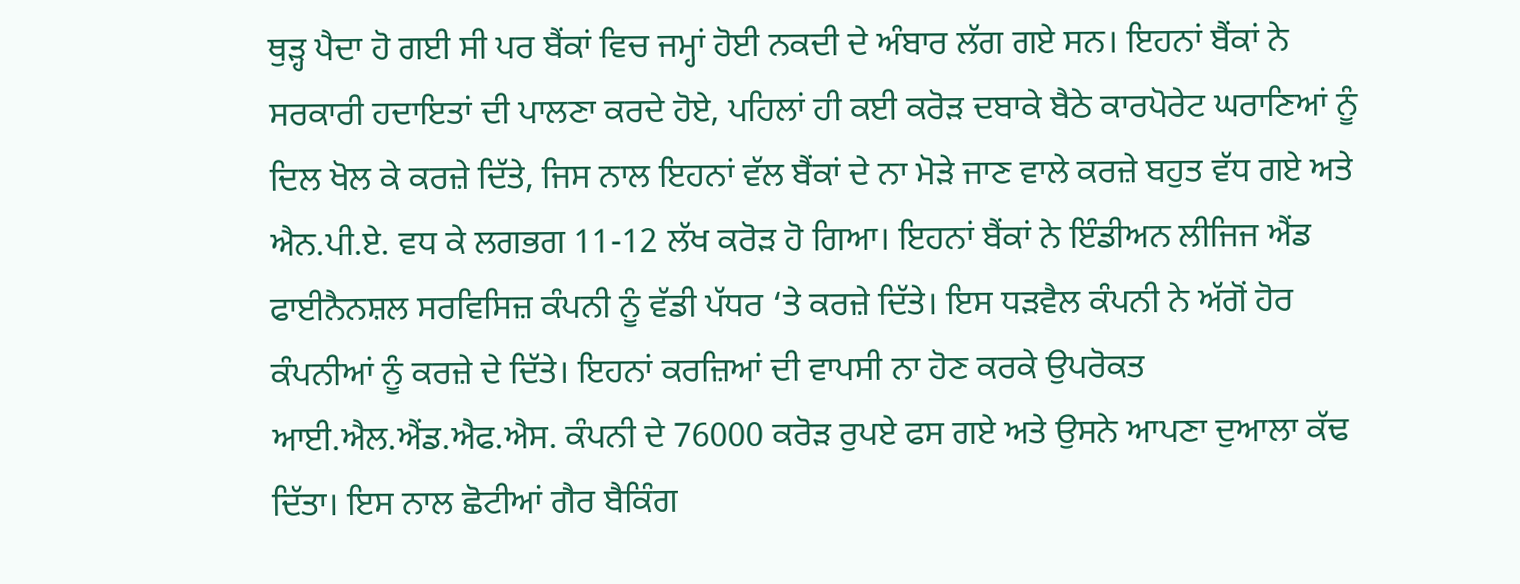ਥੁੜ੍ਹ ਪੈਦਾ ਹੋ ਗਈ ਸੀ ਪਰ ਬੈਂਕਾਂ ਵਿਚ ਜਮ੍ਹਾਂ ਹੋਈ ਨਕਦੀ ਦੇ ਅੰਬਾਰ ਲੱਗ ਗਏ ਸਨ। ਇਹਨਾਂ ਬੈਂਕਾਂ ਨੇ ਸਰਕਾਰੀ ਹਦਾਇਤਾਂ ਦੀ ਪਾਲਣਾ ਕਰਦੇ ਹੋਏ, ਪਹਿਲਾਂ ਹੀ ਕਈ ਕਰੋੜ ਦਬਾਕੇ ਬੈਠੇ ਕਾਰਪੋਰੇਟ ਘਰਾਣਿਆਂ ਨੂੰ ਦਿਲ ਖੋਲ ਕੇ ਕਰਜ਼ੇ ਦਿੱਤੇ, ਜਿਸ ਨਾਲ ਇਹਨਾਂ ਵੱਲ ਬੈਂਕਾਂ ਦੇ ਨਾ ਮੋੜੇ ਜਾਣ ਵਾਲੇ ਕਰਜ਼ੇ ਬਹੁਤ ਵੱਧ ਗਏ ਅਤੇ ਐਨ.ਪੀ.ਏ. ਵਧ ਕੇ ਲਗਭਗ 11-12 ਲੱਖ ਕਰੋੜ ਹੋ ਗਿਆ। ਇਹਨਾਂ ਬੈਂਕਾਂ ਨੇ ਇੰਡੀਅਨ ਲੀਜਿਜ ਐਂਡ ਫਾਈਨੈਨਸ਼ਲ ਸਰਵਿਸਿਜ਼ ਕੰਪਨੀ ਨੂੰ ਵੱਡੀ ਪੱਧਰ ‘ਤੇ ਕਰਜ਼ੇ ਦਿੱਤੇ। ਇਸ ਧੜਵੈਲ ਕੰਪਨੀ ਨੇ ਅੱਗੋਂ ਹੋਰ ਕੰਪਨੀਆਂ ਨੂੰ ਕਰਜ਼ੇ ਦੇ ਦਿੱਤੇ। ਇਹਨਾਂ ਕਰਜ਼ਿਆਂ ਦੀ ਵਾਪਸੀ ਨਾ ਹੋਣ ਕਰਕੇ ਉਪਰੋਕਤ ਆਈ.ਐਲ.ਐਂਡ.ਐਫ.ਐਸ. ਕੰਪਨੀ ਦੇ 76000 ਕਰੋੜ ਰੁਪਏ ਫਸ ਗਏ ਅਤੇ ਉਸਨੇ ਆਪਣਾ ਦੁਆਲਾ ਕੱਢ ਦਿੱਤਾ। ਇਸ ਨਾਲ ਛੋਟੀਆਂ ਗੈਰ ਬੈਕਿੰਗ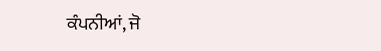ਕੰਪਨੀਆਂ, ਜੋ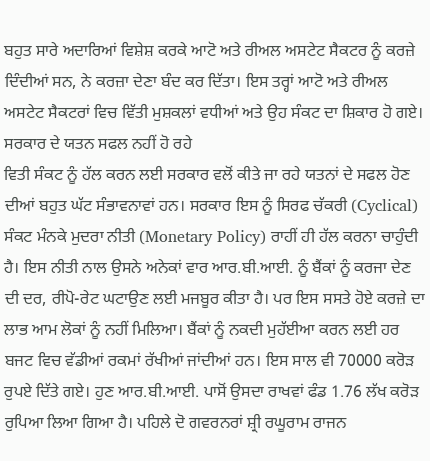ਬਹੁਤ ਸਾਰੇ ਅਦਾਰਿਆਂ ਵਿਸ਼ੇਸ਼ ਕਰਕੇ ਆਟੋ ਅਤੇ ਰੀਅਲ ਅਸਟੇਟ ਸੈਕਟਰ ਨੂੰ ਕਰਜ਼ੇ ਦਿੰਦੀਆਂ ਸਨ, ਨੇ ਕਰਜ਼ਾ ਦੇਣਾ ਬੰਦ ਕਰ ਦਿੱਤਾ। ਇਸ ਤਰ੍ਹਾਂ ਆਟੋ ਅਤੇ ਰੀਅਲ ਅਸਟੇਟ ਸੈਕਟਰਾਂ ਵਿਚ ਵਿੱਤੀ ਮੁਸ਼ਕਲਾਂ ਵਧੀਆਂ ਅਤੇ ਉਹ ਸੰਕਟ ਦਾ ਸ਼ਿਕਾਰ ਹੋ ਗਏ।
ਸਰਕਾਰ ਦੇ ਯਤਨ ਸਫਲ ਨਹੀਂ ਹੋ ਰਹੇ
ਵਿਤੀ ਸੰਕਟ ਨੂੰ ਹੱਲ ਕਰਨ ਲਈ ਸਰਕਾਰ ਵਲੋਂ ਕੀਤੇ ਜਾ ਰਹੇ ਯਤਨਾਂ ਦੇ ਸਫਲ ਹੋਣ ਦੀਆਂ ਬਹੁਤ ਘੱਟ ਸੰਭਾਵਨਾਵਾਂ ਹਨ। ਸਰਕਾਰ ਇਸ ਨੂੰ ਸਿਰਫ ਚੱਕਰੀ (Cyclical) ਸੰਕਟ ਮੰਨਕੇ ਮੁਦਰਾ ਨੀਤੀ (Monetary Policy) ਰਾਹੀਂ ਹੀ ਹੱਲ ਕਰਨਾ ਚਾਹੁੰਦੀ ਹੈ। ਇਸ ਨੀਤੀ ਨਾਲ ਉਸਨੇ ਅਨੇਕਾਂ ਵਾਰ ਆਰ.ਬੀ.ਆਈ. ਨੂੰ ਬੈਂਕਾਂ ਨੂੰ ਕਰਜਾ ਦੇਣ ਦੀ ਦਰ, ਰੀਪੋ-ਰੇਟ ਘਟਾਉਣ ਲਈ ਮਜਬੂਰ ਕੀਤਾ ਹੈ। ਪਰ ਇਸ ਸਸਤੇ ਹੋਏ ਕਰਜ਼ੇ ਦਾ ਲਾਭ ਆਮ ਲੋਕਾਂ ਨੂੰ ਨਹੀਂ ਮਿਲਿਆ। ਬੈਂਕਾਂ ਨੂੰ ਨਕਦੀ ਮੁਹੱਈਆ ਕਰਨ ਲਈ ਹਰ ਬਜਟ ਵਿਚ ਵੱਡੀਆਂ ਰਕਮਾਂ ਰੱਖੀਆਂ ਜਾਂਦੀਆਂ ਹਨ। ਇਸ ਸਾਲ ਵੀ 70000 ਕਰੋੜ ਰੁਪਏ ਦਿੱਤੇ ਗਏ। ਹੁਣ ਆਰ.ਬੀ.ਆਈ. ਪਾਸੋਂ ਉਸਦਾ ਰਾਖਵਾਂ ਫੰਡ 1.76 ਲੱਖ ਕਰੋੜ ਰੁਪਿਆ ਲਿਆ ਗਿਆ ਹੈ। ਪਹਿਲੇ ਦੋ ਗਵਰਨਰਾਂ ਸ਼੍ਰੀ ਰਘੂਰਾਮ ਰਾਜਨ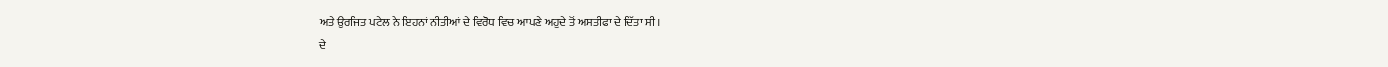ਅਤੇ ਉਰਜਿਤ ਪਟੇਲ ਨੇ ਇਹਨਾਂ ਨੀਤੀਆਂ ਦੇ ਵਿਰੋਧ ਵਿਚ ਆਪਣੇ ਅਹੁਦੇ ਤੋਂ ਅਸਤੀਫਾ ਦੇ ਦਿੱਤਾ ਸੀ।
ਦੇ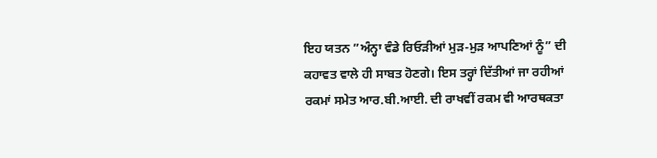ਇਹ ਯਤਨ ”ਅੰਨ੍ਹਾ ਵੰਡੇ ਰਿਓੜੀਆਂ ਮੁੜ-ਮੁੜ ਆਪਣਿਆਂ ਨੂੰ” ਦੀ ਕਹਾਵਤ ਵਾਲੇ ਹੀ ਸਾਬਤ ਹੋਣਗੇ। ਇਸ ਤਰ੍ਹਾਂ ਦਿੱਤੀਆਂ ਜਾ ਰਹੀਆਂ ਰਕਮਾਂ ਸਮੇਤ ਆਰ.ਬੀ.ਆਈ. ਦੀ ਰਾਖਵੀਂ ਰਕਮ ਵੀ ਆਰਥਕਤਾ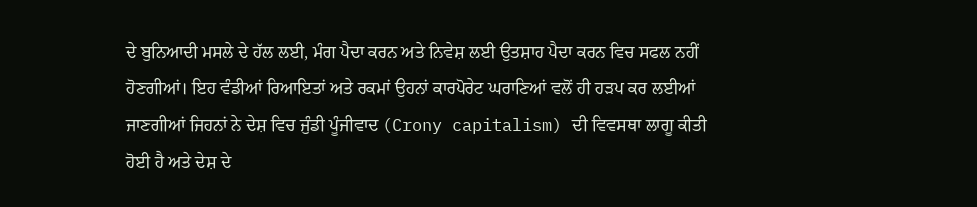ਦੇ ਬੁਨਿਆਦੀ ਮਸਲੇ ਦੇ ਹੱਲ ਲਈ, ਮੰਗ ਪੈਦਾ ਕਰਨ ਅਤੇ ਨਿਵੇਸ਼ ਲਈ ਉਤਸ਼ਾਹ ਪੈਦਾ ਕਰਨ ਵਿਚ ਸਫਲ ਨਹੀਂ ਹੋਣਗੀਆਂ। ਇਹ ਵੰਡੀਆਂ ਰਿਆਇਤਾਂ ਅਤੇ ਰਕਮਾਂ ਉਹਨਾਂ ਕਾਰਪੋਰੇਟ ਘਰਾਣਿਆਂ ਵਲੋਂ ਹੀ ਹੜਪ ਕਰ ਲਈਆਂ ਜਾਣਗੀਆਂ ਜਿਹਨਾਂ ਨੇ ਦੇਸ਼ ਵਿਚ ਜੁੰਡੀ ਪੂੰਜੀਵਾਦ (Crony capitalism) ਦੀ ਵਿਵਸਥਾ ਲਾਗੂ ਕੀਤੀ ਹੋਈ ਹੈ ਅਤੇ ਦੇਸ਼ ਦੇ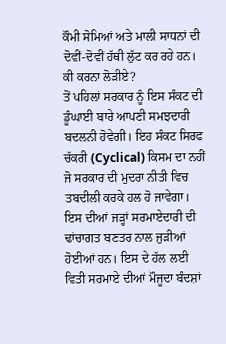ਕੌਮੀ ਸੋਮਿਆਂ ਅਤੇ ਮਾਲੀ ਸਾਧਨਾਂ ਦੀ ਦੋਵੀਂ-ਦੋਵੀਂ ਹੱਥੀ ਲੁੱਟ ਕਰ ਰਹੇ ਹਨ।
ਕੀ ਕਰਨਾ ਲੋੜੀਏ?
ਤੋਂ ਪਹਿਲਾਂ ਸਰਕਾਰ ਨੂੰ ਇਸ ਸੰਕਟ ਦੀ ਡੂੰਘਾਈ ਬਾਰੇ ਆਪਣੀ ਸਮਝਦਾਰੀ ਬਦਲਨੀ ਹੋਵੇਗੀ। ਇਹ ਸੰਕਟ ਸਿਰਫ ਚੱਕਰੀ (Cyclical) ਕਿਸਮ ਦਾ ਨਹੀਂ ਜੋ ਸਰਕਾਰ ਦੀ ਮੁਦਰਾ ਨੀਤੀ ਵਿਚ ਤਬਦੀਲੀ ਕਰਕੇ ਹਲ ਹੋ ਜਾਵੇਗਾ। ਇਸ ਦੀਆਂ ਜੜ੍ਹਾਂ ਸਰਮਾਏਦਾਰੀ ਦੀ ਢਾਂਚਾਗਤ ਬਣਤਰ ਨਾਲ ਜੁੜੀਆਂ ਹੋਈਆਂ ਹਨ। ਇਸ ਦੇ ਹੱਲ ਲਈ ਵਿਤੀ ਸਰਮਾਏ ਦੀਆਂ ਮੌਜੂਦਾ ਬੰਦਸ਼ਾਂ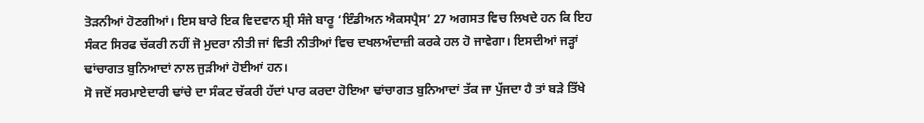ਤੋੜਨੀਆਂ ਹੋਣਗੀਆਂ। ਇਸ ਬਾਰੇ ਇਕ ਵਿਦਵਾਨ ਸ਼੍ਰੀ ਸੰਜੇ ਬਾਰੂ ‘ਇੰਡੀਅਨ ਐਕਸਪ੍ਰੈਸ’ 27 ਅਗਸਤ ਵਿਚ ਲਿਖਦੇ ਹਨ ਕਿ ਇਹ ਸੰਕਟ ਸਿਰਫ ਚੱਕਰੀ ਨਹੀਂ ਜੋ ਮੁਦਰਾ ਨੀਤੀ ਜਾਂ ਵਿਤੀ ਨੀਤੀਆਂ ਵਿਚ ਦਖਲਅੰਦਾਜ਼ੀ ਕਰਕੇ ਹਲ ਹੋ ਜਾਵੇਗਾ। ਇਸਦੀਆਂ ਜੜ੍ਹਾਂ ਢਾਂਚਾਗਤ ਬੁਨਿਆਦਾਂ ਨਾਲ ਜੁੜੀਆਂ ਹੋਈਆਂ ਹਨ।
ਸੋ ਜਦੋਂ ਸਰਮਾਏਦਾਰੀ ਢਾਂਚੇ ਦਾ ਸੰਕਟ ਚੱਕਰੀ ਹੱਦਾਂ ਪਾਰ ਕਰਦਾ ਹੋਇਆ ਢਾਂਚਾਗਤ ਬੁਨਿਆਦਾਂ ਤੱਕ ਜਾ ਪੁੱਜਦਾ ਹੈ ਤਾਂ ਬੜੇ ਤਿੱਖੇ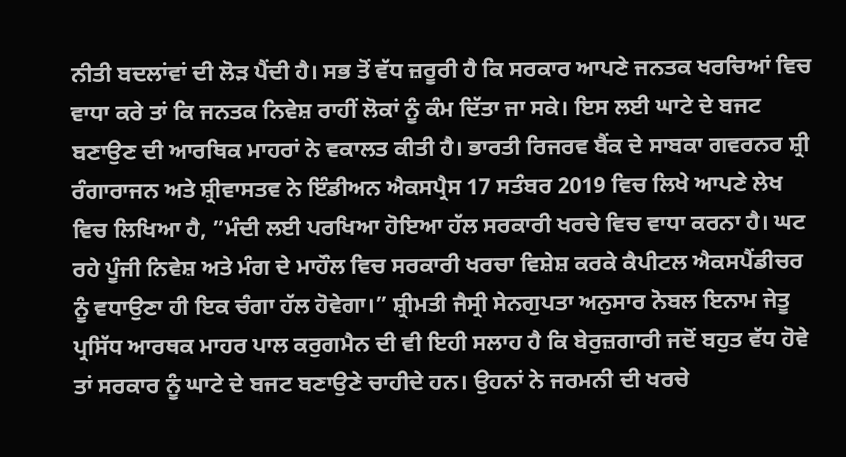ਨੀਤੀ ਬਦਲਾਂਵਾਂ ਦੀ ਲੋੜ ਪੈਂਦੀ ਹੈ। ਸਭ ਤੋਂ ਵੱਧ ਜ਼ਰੂਰੀ ਹੈ ਕਿ ਸਰਕਾਰ ਆਪਣੇ ਜਨਤਕ ਖਰਚਿਆਂ ਵਿਚ ਵਾਧਾ ਕਰੇ ਤਾਂ ਕਿ ਜਨਤਕ ਨਿਵੇਸ਼ ਰਾਹੀਂ ਲੋਕਾਂ ਨੂੰ ਕੰਮ ਦਿੱਤਾ ਜਾ ਸਕੇ। ਇਸ ਲਈ ਘਾਟੇ ਦੇ ਬਜਟ ਬਣਾਉਣ ਦੀ ਆਰਥਿਕ ਮਾਹਰਾਂ ਨੇ ਵਕਾਲਤ ਕੀਤੀ ਹੈ। ਭਾਰਤੀ ਰਿਜਰਵ ਬੈਂਕ ਦੇ ਸਾਬਕਾ ਗਵਰਨਰ ਸ਼੍ਰੀ ਰੰਗਾਰਾਜਨ ਅਤੇ ਸ਼੍ਰੀਵਾਸਤਵ ਨੇ ਇੰਡੀਅਨ ਐਕਸਪ੍ਰੈਸ 17 ਸਤੰਬਰ 2019 ਵਿਚ ਲਿਖੇ ਆਪਣੇ ਲੇਖ ਵਿਚ ਲਿਖਿਆ ਹੈ, ”ਮੰਦੀ ਲਈ ਪਰਖਿਆ ਹੋਇਆ ਹੱਲ ਸਰਕਾਰੀ ਖਰਚੇ ਵਿਚ ਵਾਧਾ ਕਰਨਾ ਹੈ। ਘਟ ਰਹੇ ਪੂੰਜੀ ਨਿਵੇਸ਼ ਅਤੇ ਮੰਗ ਦੇ ਮਾਹੌਲ ਵਿਚ ਸਰਕਾਰੀ ਖਰਚਾ ਵਿਸ਼ੇਸ਼ ਕਰਕੇ ਕੈਪੀਟਲ ਐਕਸਪੈਂਡੀਚਰ ਨੂੰ ਵਧਾਉਣਾ ਹੀ ਇਕ ਚੰਗਾ ਹੱਲ ਹੋਵੇਗਾ।” ਸ਼੍ਰੀਮਤੀ ਜੈਸ੍ਰੀ ਸੇਨਗੁਪਤਾ ਅਨੁਸਾਰ ਨੋਬਲ ਇਨਾਮ ਜੇਤੂ ਪ੍ਰਸਿੱਧ ਆਰਥਕ ਮਾਹਰ ਪਾਲ ਕਰੁਗਮੈਨ ਦੀ ਵੀ ਇਹੀ ਸਲਾਹ ਹੈ ਕਿ ਬੇਰੁਜ਼ਗਾਰੀ ਜਦੋਂ ਬਹੁਤ ਵੱਧ ਹੋਵੇ ਤਾਂ ਸਰਕਾਰ ਨੂੰ ਘਾਟੇ ਦੇ ਬਜਟ ਬਣਾਉਣੇ ਚਾਹੀਦੇ ਹਨ। ਉਹਨਾਂ ਨੇ ਜਰਮਨੀ ਦੀ ਖਰਚੇ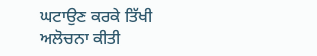ਘਟਾਉਣ ਕਰਕੇ ਤਿੱਖੀ ਅਲੋਚਨਾ ਕੀਤੀ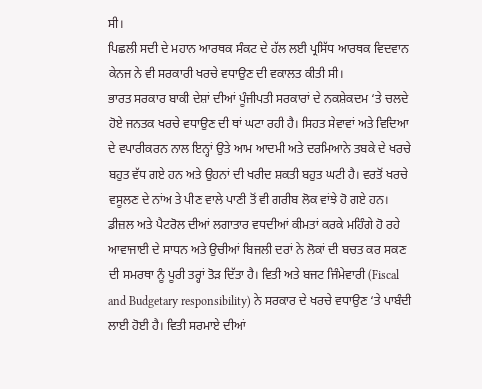ਸੀ।
ਪਿਛਲੀ ਸਦੀ ਦੇ ਮਹਾਨ ਆਰਥਕ ਸੰਕਟ ਦੇ ਹੱਲ ਲਈ ਪ੍ਰਸਿੱਧ ਆਰਥਕ ਵਿਦਵਾਨ ਕੇਨਜ ਨੇ ਵੀ ਸਰਕਾਰੀ ਖਰਚੇ ਵਧਾਉਣ ਦੀ ਵਕਾਲਤ ਕੀਤੀ ਸੀ।
ਭਾਰਤ ਸਰਕਾਰ ਬਾਕੀ ਦੇਸ਼ਾਂ ਦੀਆਂ ਪੂੰਜੀਪਤੀ ਸਰਕਾਰਾਂ ਦੇ ਨਕਸ਼ੇਕਦਮ ‘ਤੇ ਚਲਦੇ ਹੋਏ ਜਨਤਕ ਖਰਚੇ ਵਧਾਉਣ ਦੀ ਥਾਂ ਘਟਾ ਰਹੀ ਹੈ। ਸਿਹਤ ਸੇਵਾਵਾਂ ਅਤੇ ਵਿਦਿਆ ਦੇ ਵਪਾਰੀਕਰਨ ਨਾਲ ਇਨ੍ਹਾਂ ਉਤੇ ਆਮ ਆਦਮੀ ਅਤੇ ਦਰਮਿਆਨੇ ਤਬਕੇ ਦੇ ਖਰਚੇ ਬਹੁਤ ਵੱਧ ਗਏ ਹਨ ਅਤੇ ਉਹਨਾਂ ਦੀ ਖਰੀਦ ਸ਼ਕਤੀ ਬਹੁਤ ਘਟੀ ਹੈ। ਵਰਤੋਂ ਖਰਚੇ ਵਸੂਲਣ ਦੇ ਨਾਂਅ ਤੇ ਪੀਣ ਵਾਲੇ ਪਾਣੀ ਤੋਂ ਵੀ ਗਰੀਬ ਲੋਕ ਵਾਂਝੇ ਹੋ ਗਏ ਹਨ। ਡੀਜ਼ਲ ਅਤੇ ਪੈਟਰੋਲ ਦੀਆਂ ਲਗਾਤਾਰ ਵਧਦੀਆਂ ਕੀਮਤਾਂ ਕਰਕੇ ਮਹਿੰਗੇ ਹੋ ਰਹੇ ਆਵਾਜਾਈ ਦੇ ਸਾਧਨ ਅਤੇ ਉਚੀਆਂ ਬਿਜਲੀ ਦਰਾਂ ਨੇ ਲੋਕਾਂ ਦੀ ਬਚਤ ਕਰ ਸਕਣ ਦੀ ਸਮਰਥਾ ਨੂੰ ਪੂਰੀ ਤਰ੍ਹਾਂ ਤੋੜ ਦਿੱਤਾ ਹੈ। ਵਿਤੀ ਅਤੇ ਬਜਟ ਜਿੰਮੇਵਾਰੀ (Fiscal and Budgetary responsibility) ਨੇ ਸਰਕਾਰ ਦੇ ਖਰਚੇ ਵਧਾਉਣ ‘ਤੇ ਪਾਬੰਦੀ ਲਾਈ ਹੋਈ ਹੈ। ਵਿਤੀ ਸਰਮਾਏ ਦੀਆਂ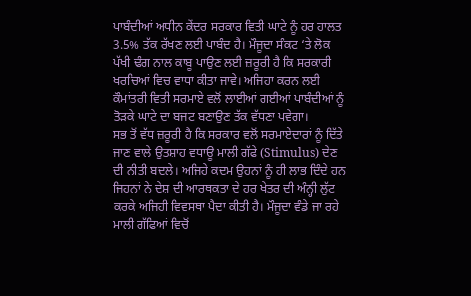ਪਾਬੰਦੀਆਂ ਅਧੀਨ ਕੇਂਦਰ ਸਰਕਾਰ ਵਿਤੀ ਘਾਟੇ ਨੂੰ ਹਰ ਹਾਲਤ 3.5% ਤੱਕ ਰੱਖਣ ਲਈ ਪਾਬੰਦ ਹੈ। ਮੌਜੂਦਾ ਸੰਕਟ ‘ਤੇ ਲੋਕ ਪੱਖੀ ਢੰਗ ਨਾਲ ਕਾਬੂ ਪਾਉਣ ਲਈ ਜ਼ਰੂਰੀ ਹੈ ਕਿ ਸਰਕਾਰੀ ਖਰਚਿਆਂ ਵਿਚ ਵਾਧਾ ਕੀਤਾ ਜਾਵੇ। ਅਜਿਹਾ ਕਰਨ ਲਈ ਕੌਮਾਂਤਰੀ ਵਿਤੀ ਸਰਮਾਏ ਵਲੋਂ ਲਾਈਆਂ ਗਈਆਂ ਪਾਬੰਦੀਆਂ ਨੂੰ ਤੋੜਕੇ ਘਾਟੇ ਦਾ ਬਜਟ ਬਣਾਉਣ ਤੱਕ ਵੱਧਣਾ ਪਵੇਗਾ।
ਸਭ ਤੋਂ ਵੱਧ ਜ਼ਰੂਰੀ ਹੈ ਕਿ ਸਰਕਾਰ ਵਲੋਂ ਸਰਮਾਏਦਾਰਾਂ ਨੂੰ ਦਿੱਤੇ ਜਾਣ ਵਾਲੇ ਉਤਸ਼ਾਹ ਵਧਾਊ ਮਾਲੀ ਗੱਫੇ (Stimulus) ਦੇਣ ਦੀ ਨੀਤੀ ਬਦਲੇ। ਅਜਿਹੇ ਕਦਮ ਉਹਨਾਂ ਨੂੰ ਹੀ ਲਾਭ ਦਿੰਦੇ ਹਨ ਜਿਹਨਾਂ ਨੇ ਦੇਸ਼ ਦੀ ਆਰਥਕਤਾ ਦੇ ਹਰ ਖੇਤਰ ਦੀ ਅੰਨ੍ਹੀ ਲੁੱਟ ਕਰਕੇ ਅਜਿਹੀ ਵਿਵਸਥਾ ਪੈਦਾ ਕੀਤੀ ਹੈ। ਮੌਜੂਦਾ ਵੰਡੇ ਜਾ ਰਹੇ ਮਾਲੀ ਗੱਫਿਆਂ ਵਿਚੋਂ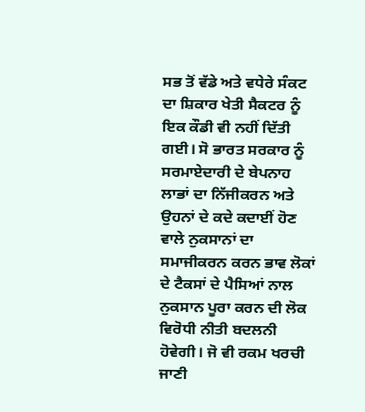ਸਭ ਤੋਂ ਵੱਡੇ ਅਤੇ ਵਧੇਰੇ ਸੰਕਟ ਦਾ ਸ਼ਿਕਾਰ ਖੇਤੀ ਸੈਕਟਰ ਨੂੰ ਇਕ ਕੌਡੀ ਵੀ ਨਹੀਂ ਦਿੱਤੀ ਗਈ। ਸੋ ਭਾਰਤ ਸਰਕਾਰ ਨੂੰ ਸਰਮਾਏਦਾਰੀ ਦੇ ਬੇਪਨਾਹ ਲਾਭਾਂ ਦਾ ਨਿੱਜੀਕਰਨ ਅਤੇ ਉਹਨਾਂ ਦੇ ਕਦੇ ਕਦਾਈਂ ਹੋਣ ਵਾਲੇ ਨੁਕਸਾਨਾਂ ਦਾ ਸਮਾਜੀਕਰਨ ਕਰਨ ਭਾਵ ਲੋਕਾਂ ਦੇ ਟੈਕਸਾਂ ਦੇ ਪੈਸਿਆਂ ਨਾਲ ਨੁਕਸਾਨ ਪੂਰਾ ਕਰਨ ਦੀ ਲੋਕ ਵਿਰੋਧੀ ਨੀਤੀ ਬਦਲਨੀ ਹੋਵੇਗੀ। ਜੋ ਵੀ ਰਕਮ ਖਰਚੀ ਜਾਣੀ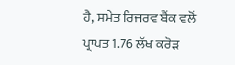ਹੈ, ਸਮੇਤ ਰਿਜਰਵ ਬੈਂਕ ਵਲੋਂ ਪ੍ਰਾਪਤ 1.76 ਲੱਖ ਕਰੋੜ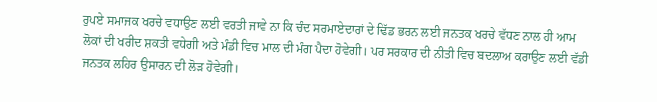ਰੁਪਏ ਸਮਾਜਕ ਖਰਚੇ ਵਧਾਉਣ ਲਈ ਵਰਤੀ ਜਾਵੇ ਨਾ ਕਿ ਚੰਦ ਸਰਮਾਏਦਾਰਾਂ ਦੇ ਢਿੱਡ ਭਰਨ ਲਈ ਜਨਤਕ ਖਰਚੇ ਵੱਧਣ ਨਾਲ ਹੀ ਆਮ ਲੋਕਾਂ ਦੀ ਖਰੀਦ ਸ਼ਕਤੀ ਵਧੇਗੀ ਅਤੇ ਮੰਡੀ ਵਿਚ ਮਾਲ ਦੀ ਮੰਗ ਪੈਦਾ ਹੋਵੇਗੀ। ਪਰ ਸਰਕਾਰ ਦੀ ਨੀਤੀ ਵਿਚ ਬਦਲਾਅ ਕਰਾਉਣ ਲਈ ਵੱਡੀ ਜਨਤਕ ਲਹਿਰ ਉਸਾਰਨ ਦੀ ਲੋੜ ਹੋਵੇਗੀ।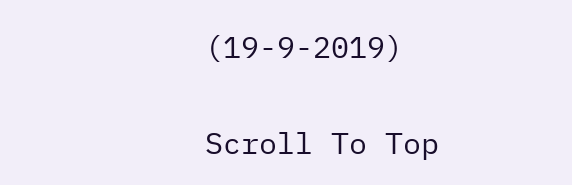(19-9-2019)

Scroll To Top